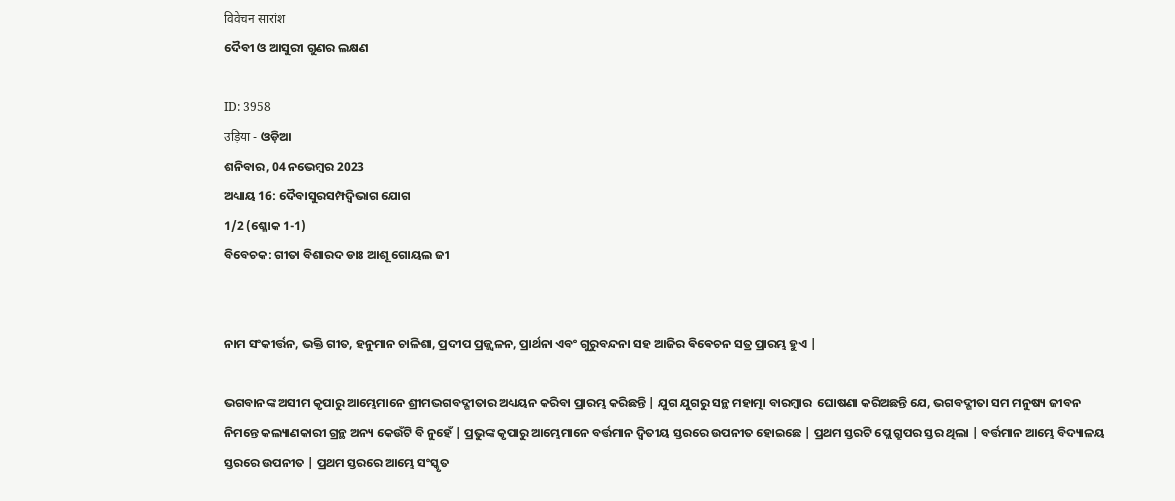विवेचन सारांश
ଦୈବୀ ଓ ଆସୁରୀ ଗୁଣର ଲକ୍ଷଣ

ID: 3958
उड़िया - ଓଡ଼ିଆ
ଶନିବାର, 04 ନଭେମ୍ବର 2023
ଅଧ୍ୟାୟ 16: ଦୈବାସୁରସମ୍ପଦ୍ବିଭାଗ ଯୋଗ
1/2 (ଶ୍ଳୋକ 1-1)
ବିବେଚକ: ଗୀତା ବିଶାରଦ ଡାଃ ଆଶୂ ଗୋୟଲ ଜୀ


ନାମ ସଂକୀର୍ତ୍ତନ, ଭକ୍ତି ଗୀତ, ହନୁମାନ ଚାଳିଶା, ପ୍ରଦୀପ ପ୍ରଜ୍ଜ୍ୱଳନ, ପ୍ରାର୍ଥନା ଏବଂ ଗୁରୁବନ୍ଦନା ସହ ଆଜିର ଵିଵେଚନ ସତ୍ର ପ୍ରାରମ୍ଭ ହୁଏ |

ଭଗବାନଙ୍କ ଅସୀମ କୃପାରୁ ଆମ୍ଭେମାନେ ଶ୍ରୀମଦ୍ଭଗବଦ୍ଗୀତାର ଅଧ୍ୟୟନ କରିବା ପ୍ରାରମ୍ଭ କରିଛନ୍ତି | ଯୁଗ ଯୁଗରୁ ସନ୍ଥ ମହାତ୍ମା ବାରମ୍ବାର  ଘୋଷଣା କରିଅଛନ୍ତି ଯେ, ଭଗବଦ୍ଗୀତା ସମ ମନୁଷ୍ୟ ଜୀବନ ନିମନ୍ତେ କଲ୍ୟାଣକାରୀ ଗ୍ରନ୍ଥ ଅନ୍ୟ କେଉଁଟି ବି ନୁହେଁ | ପ୍ରଭୁଙ୍କ କୃପାରୁ ଆମ୍ଭେମାନେ ବର୍ତ୍ତମାନ ଦ୍ଵିତୀୟ ସ୍ତରରେ ଉପନୀତ ହୋଇଛେ | ପ୍ରଥମ ସ୍ତରଟି ପ୍ଲେ ଗ୍ରୁପର ସ୍ତର ଥିଲା | ବର୍ତ୍ତମାନ ଆମ୍ଭେ ବିଦ୍ୟାଳୟ ସ୍ତରରେ ଉପନୀତ | ପ୍ରଥମ ସ୍ତରରେ ଆମ୍ଭେ ସଂସ୍କୃତ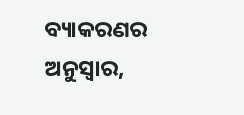ବ୍ୟାକରଣର ଅନୁସ୍ବାର,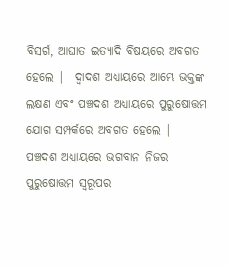ବିସର୍ଗ, ଆଘାତ ଇତ୍ୟାଦି ବିଷୟରେ ଅବଗତ ହେଲେ |  ଦ୍ୱାଦଶ ଅଧ୍ୟାୟରେ ଆମ୍ଭେ ଭକ୍ତଙ୍କ ଲକ୍ଷଣ ଏବଂ ପଞ୍ଚଦଶ ଅଧ୍ୟାୟରେ ପୁରୁଷୋତ୍ତମ ଯୋଗ ସମ୍ପର୍କରେ ଅବଗତ ହେଲେ |
ପଞ୍ଚଦଶ ଅଧ୍ୟାୟରେ ଭଗବାନ ନିଜର ପୁରୁଷୋତ୍ତମ ସ୍ୱରୂପର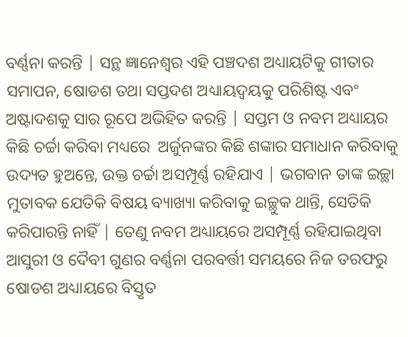ବର୍ଣ୍ଣନା କରନ୍ତି | ସନ୍ଥ ଜ୍ଞାନେଶ୍ୱର ଏହି ପଞ୍ଚଦଶ ଅଧ୍ୟାୟଟିକୁ ଗୀତାର ସମାପନ, ଷୋଡଶ ତଥା ସପ୍ତଦଶ ଅଧ୍ୟାୟଦ୍ଵୟକୁ ପରିଶିଷ୍ଟ ଏବଂ ଅଷ୍ଟାଦଶକୁ ସାର ରୂପେ ଅଭିହିତ କରନ୍ତି | ସପ୍ତମ ଓ ନବମ ଅଧ୍ୟାୟର କିଛି ଚର୍ଚ୍ଚା କରିବା ମଧ୍ୟରେ  ଅର୍ଜୁନଙ୍କର କିଛି ଶଙ୍କାର ସମାଧାନ କରିବାକୁ ଉଦ୍ୟତ ହୁଅନ୍ତେ, ଉକ୍ତ ଚର୍ଚ୍ଚା ଅସମ୍ପୂର୍ଣ୍ଣ ରହିଯାଏ | ଭଗବାନ ତାଙ୍କ ଇଚ୍ଛା ମୁତାବକ ଯେତିକି ବିଷୟ ବ୍ୟାଖ୍ୟା କରିବାକୁ ଇଚ୍ଛୁକ ଥାନ୍ତି, ସେତିକି କରିପାରନ୍ତି ନାହିଁ | ତେଣୁ ନବମ ଅଧ୍ୟାୟରେ ଅସମ୍ପୂର୍ଣ୍ଣ ରହିଯାଇଥିବା ଆସୁରୀ ଓ ଦୈବୀ ଗୁଣର ବର୍ଣ୍ଣନା ପରବର୍ତ୍ତୀ ସମୟରେ ନିଜ ତରଫରୁ ଷୋଡଶ ଅଧ୍ୟାୟରେ ବିସ୍ତୃତ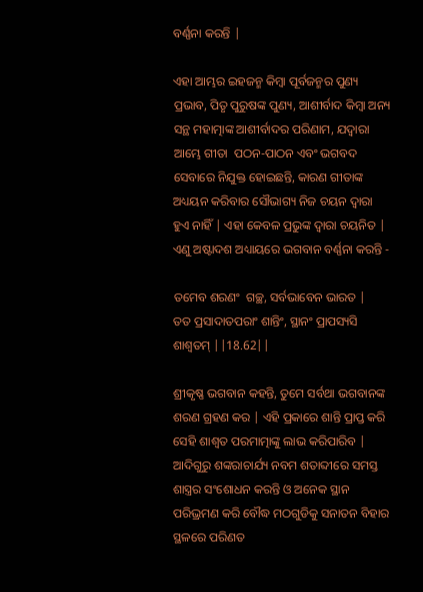ବର୍ଣ୍ଣନା କରନ୍ତି |

ଏହା ଆମ୍ଭର ଇହଜନ୍ମ କିମ୍ବା ପୂର୍ବଜନ୍ମର ପୁଣ୍ୟ ପ୍ରଭାବ, ପିତୃ ପୁରୁଷଙ୍କ ପୁଣ୍ୟ, ଆଶୀର୍ବାଦ କିମ୍ବା ଅନ୍ୟ ସନ୍ଥ ମହାତ୍ମାଙ୍କ ଆଶୀର୍ବାଦର ପରିଣାମ, ଯଦ୍ଵାରା ଆମ୍ଭେ ଗୀତା  ପଠନ-ପାଠନ ଏବଂ ଭଗବଦ ସେବାରେ ନିଯୁକ୍ତ ହୋଇଛନ୍ତି, କାରଣ ଗୀତାଙ୍କ ଅଧ୍ୟୟନ କରିବାର ସୌଭାଗ୍ୟ ନିଜ ଚୟନ ଦ୍ୱାରା ହୁଏ ନାହିଁ | ଏହା କେବଳ ପ୍ରଭୁଙ୍କ ଦ୍ୱାରା ଚୟନିତ | ଏଣୁ ଅଷ୍ଟାଦଶ ଅଧ୍ୟାୟରେ ଭଗବାନ ବର୍ଣ୍ଣନା କରନ୍ତି -

ତମେବ ଶରଣଂ  ଗଚ୍ଛ, ସର୍ବଭାବେନ ଭାରତ |
ତତ ପ୍ରସାଦାତପରାଂ ଶାନ୍ତିଂ, ସ୍ଥାନଂ ପ୍ରାପସ୍ୟସି ଶାଶ୍ୱତମ୍ ||18.62||

ଶ୍ରୀକୃଷ୍ଣ ଭଗବାନ କହନ୍ତି, ତୁମେ ସର୍ବଥା ଭଗବାନଙ୍କ ଶରଣ ଗ୍ରହଣ କର | ଏହି ପ୍ରକାରେ ଶାନ୍ତି ପ୍ରାପ୍ତ କରି ସେହି ଶାଶ୍ୱତ ପରମାତ୍ମାଙ୍କୁ ଲାଭ କରିପାରିବ | ଆଦିଗୁରୁ ଶଙ୍କରାଚାର୍ଯ୍ୟ ନବମ ଶତାବ୍ଦୀରେ ସମସ୍ତ ଶାସ୍ତ୍ରର ସଂଶୋଧନ କରନ୍ତି ଓ ଅନେକ ସ୍ଥାନ  ପରିଭ୍ରମଣ କରି ବୌଦ୍ଧ ମଠଗୁଡିକୁ ସନାତନ ବିହାର ସ୍ଥଳରେ ପରିଣତ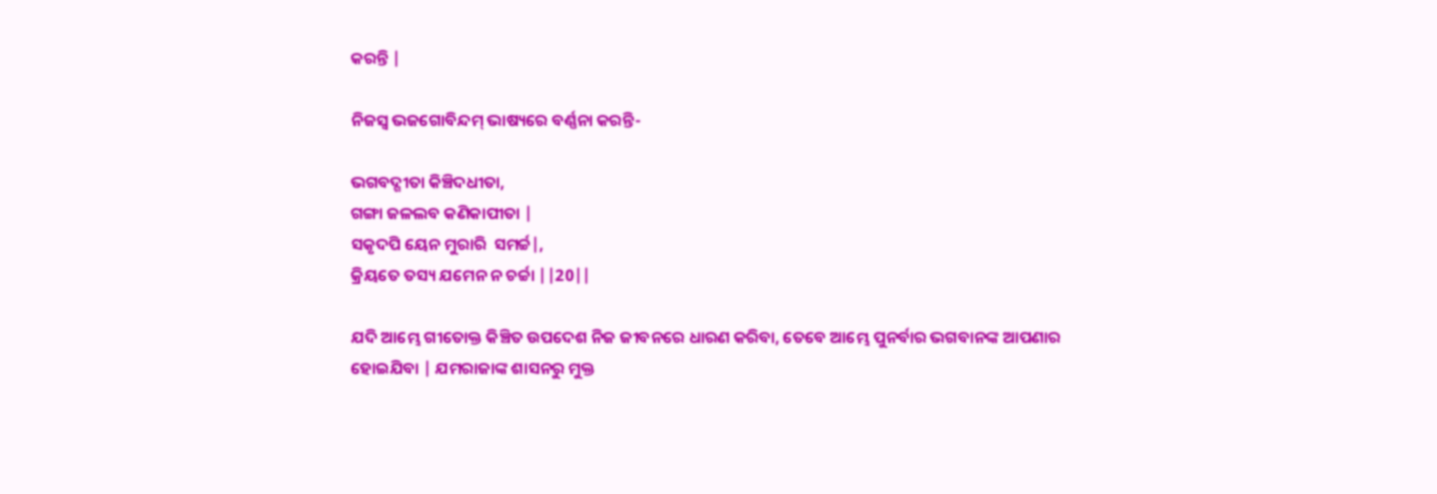କରନ୍ତି |

ନିଜସ୍ୱ ଭଜଗୋବିନ୍ଦମ୍ ଭାଷ୍ୟରେ ବର୍ଣ୍ଣନା କରନ୍ତି-

ଭଗବଦ୍ଗୀତା କିଞ୍ଚିଦଧୀତା,
ଗଙ୍ଗା ଜଳଲବ କଣିକାପୀତା |
ସକୃଦପି ୟେନ ମୁରାରି  ସମର୍ଚ୍ଚ|,
କ୍ରିୟତେ ତସ୍ୟ ଯମେନ ନ ଚର୍ଚ୍ଚା ||20||

ଯଦି ଆମ୍ଭେ ଗୀତୋକ୍ତ କିଞ୍ଚିତ ଉପଦେଶ ନିଜ ଜୀବନରେ ଧାରଣ କରିବା, ତେବେ ଆମ୍ଭେ ପୁନର୍ବାର ଭଗବାନଙ୍କ ଆପଣାର ହୋଇଯିବା | ଯମରାଜାଙ୍କ ଶାସନରୁ ମୁକ୍ତ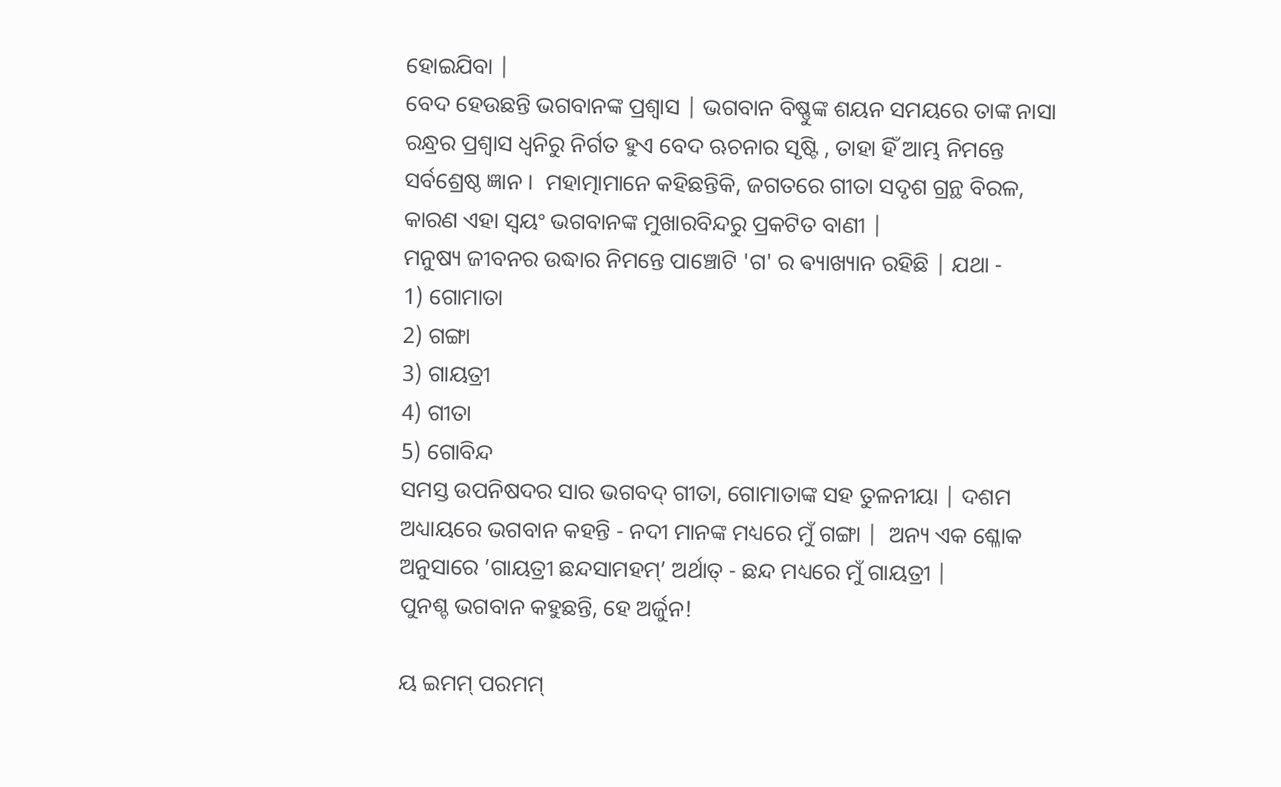ହୋଇଯିବା |
ବେଦ ହେଉଛନ୍ତି ଭଗବାନଙ୍କ ପ୍ରଶ୍ୱାସ | ଭଗବାନ ବିଷ୍ଣୁଙ୍କ ଶୟନ ସମୟରେ ତାଙ୍କ ନାସା ରନ୍ଧ୍ରର ପ୍ରଶ୍ୱାସ ଧ୍ୱନିରୁ ନିର୍ଗତ ହୁଏ ବେଦ ଋଚନାର ସୃଷ୍ଟି , ତାହା ହିଁ ଆମ୍ଭ ନିମନ୍ତେ ସର୍ବଶ୍ରେଷ୍ଠ ଜ୍ଞାନ ।  ମହାତ୍ମାମାନେ କହିଛନ୍ତିକି, ଜଗତରେ ଗୀତା ସଦୃଶ ଗ୍ରନ୍ଥ ବିରଳ, କାରଣ ଏହା ସ୍ୱୟଂ ଭଗବାନଙ୍କ ମୁଖାରବିନ୍ଦରୁ ପ୍ରକଟିତ ବାଣୀ |
ମନୁଷ୍ୟ ଜୀବନର ଉଦ୍ଧାର ନିମନ୍ତେ ପାଞ୍ଚୋଟି 'ଗ' ର ଵ୍ୟାଖ୍ୟାନ ରହିଛି | ଯଥା -
1) ଗୋମାତା
2) ଗଙ୍ଗା
3) ଗାୟତ୍ରୀ
4) ଗୀତା
5) ଗୋବିନ୍ଦ
ସମସ୍ତ ଉପନିଷଦର ସାର ଭଗବଦ୍‍‍ ଗୀତା, ଗୋମାତାଙ୍କ ସହ ତୁଳନୀୟା | ଦଶମ ଅଧ୍ୟାୟରେ ଭଗବାନ କହନ୍ତି - ନଦୀ ମାନଙ୍କ ମଧ୍ୟରେ ମୁଁ ଗଙ୍ଗା |  ଅନ୍ୟ ଏକ ଶ୍ଳୋକ ଅନୁସାରେ ’ଗାୟତ୍ରୀ ଛନ୍ଦସାମହମ୍’ ଅର୍ଥାତ୍‍‍ - ଛନ୍ଦ ମଧ୍ୟରେ ମୁଁ ଗାୟତ୍ରୀ |
ପୁନଶ୍ଚ ଭଗବାନ କହୁଛନ୍ତି, ହେ ଅର୍ଜୁନ!

ୟ ଇମମ୍ ପରମମ୍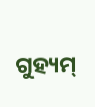ଗୁହ୍ୟମ୍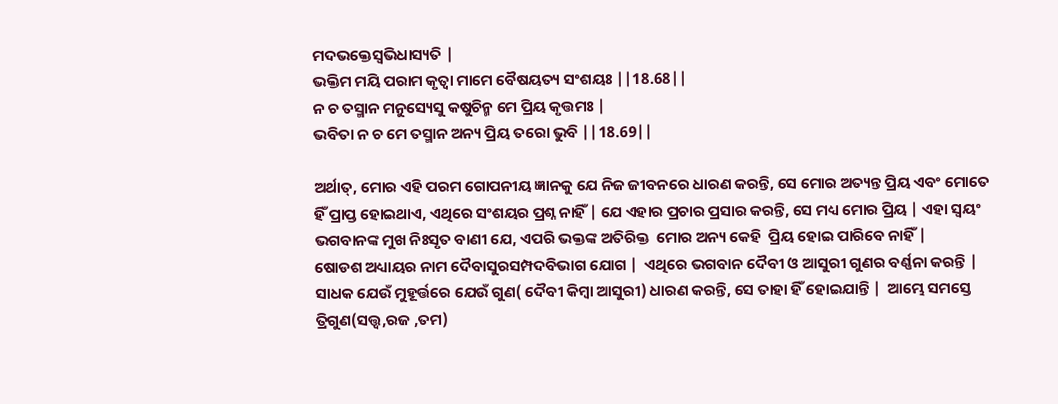ମଦଭକ୍ତେସ୍ୱଭିଧାସ୍ୟତି |
ଭକ୍ତିମ ମୟି ପରାମ କୃତ୍ୱା ମାମେ ବୈଷୟତ୍ୟ ସଂଶୟଃ ||18.68||
ନ ଚ ତସ୍ମାନ ମନୁସ୍ୟେସୁ କଷୁଚିନ୍ମ ମେ ପ୍ରିୟ କୃତ୍ତମଃ |
ଭବିତା ନ ଚ ମେ ତସ୍ମାନ ଅନ୍ୟ ପ୍ରିୟ ତରୋ ଭୁବି ||18.69||

ଅର୍ଥାତ୍, ମୋର ଏହି ପରମ ଗୋପନୀୟ ଜ୍ଞାନକୁ ଯେ ନିଜ ଜୀବନରେ ଧାରଣ କରନ୍ତି, ସେ ମୋର ଅତ୍ୟନ୍ତ ପ୍ରିୟ ଏବଂ ମୋତେ ହିଁ ପ୍ରାପ୍ତ ହୋଇଥାଏ, ଏଥିରେ ସଂଶୟର ପ୍ରଶ୍ନ ନାହିଁ | ଯେ ଏହାର ପ୍ରଚାର ପ୍ରସାର କରନ୍ତି, ସେ ମଧ୍ୟ ମୋର ପ୍ରିୟ | ଏହା ସ୍ୱୟଂ ଭଗବାନଙ୍କ ମୁଖ ନିଃସୃତ ବାଣୀ ଯେ, ଏପରି ଭକ୍ତଙ୍କ ଅତିରିକ୍ତ  ମୋର ଅନ୍ୟ କେହି  ପ୍ରିୟ ହୋଇ ପାରିବେ ନାହିଁ |
ଷୋଡଶ ଅଧ୍ୟାୟର ନାମ ଦୈବାସୁରସମ୍ପଦବିଭାଗ ଯୋଗ |  ଏଥିରେ ଭଗବାନ ଦୈବୀ ଓ ଆସୁରୀ ଗୁଣର ବର୍ଣ୍ଣନା କରନ୍ତି | ସାଧକ ଯେଉଁ ମୁହୂର୍ତ୍ତରେ ଯେଉଁ ଗୁଣ( ଦୈବୀ କିମ୍ବା ଆସୁରୀ) ଧାରଣ କରନ୍ତି, ସେ ତାହା ହିଁ ହୋଇଯାନ୍ତି |  ଆମ୍ଭେ ସମସ୍ତେ ତ୍ରିଗୁଣ(ସତ୍ତ୍ୱ,ରଜ ,ତମ)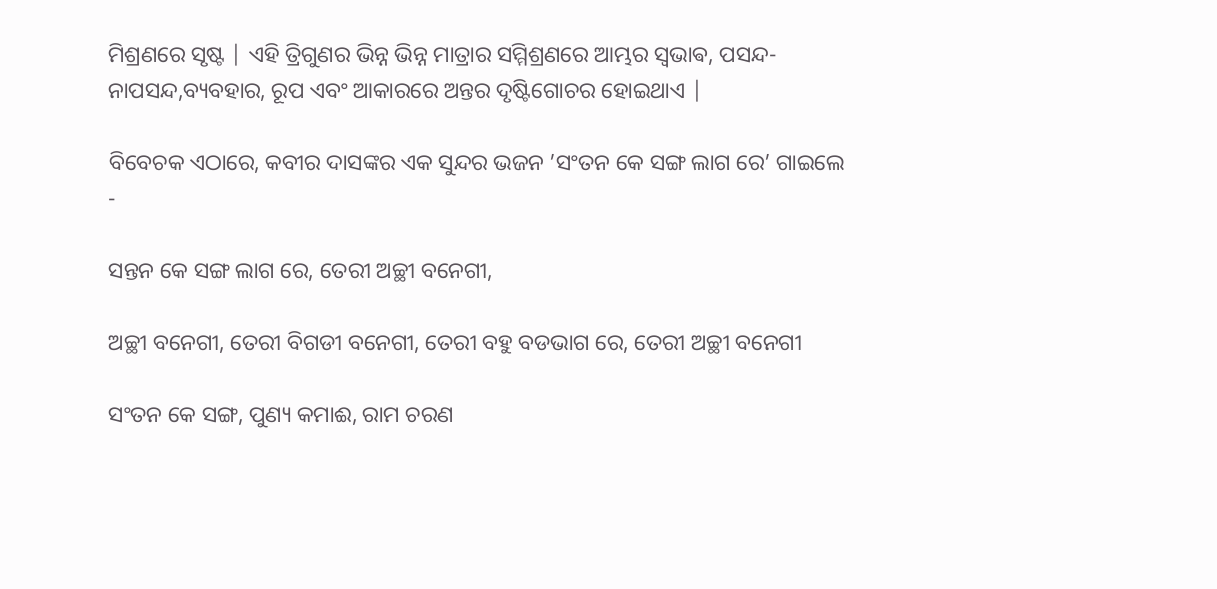ମିଶ୍ରଣରେ ସୃଷ୍ଟ | ଏହି ତ୍ରିଗୁଣର ଭିନ୍ନ ଭିନ୍ନ ମାତ୍ରାର ସମ୍ମିଶ୍ରଣରେ ଆମ୍ଭର ସ୍ଵଭାଵ, ପସନ୍ଦ-ନାପସନ୍ଦ,ବ୍ୟବହାର, ରୂପ ଏବଂ ଆକାରରେ ଅନ୍ତର ଦୃଷ୍ଟିଗୋଚର ହୋଇଥାଏ |

ବିବେଚକ ଏଠାରେ, କବୀର ଦାସଙ୍କର ଏକ ସୁନ୍ଦର ଭଜନ ’ସଂତନ କେ ସଙ୍ଗ ଲାଗ ରେ’ ଗାଇଲେ -

ସନ୍ତନ କେ ସଙ୍ଗ ଲାଗ ରେ, ତେରୀ ଅଚ୍ଛୀ ବନେଗୀ,

ଅଚ୍ଛୀ ବନେଗୀ, ତେରୀ ବିଗଡୀ ବନେଗୀ, ତେରୀ ବହୁ ବଡଭାଗ ରେ, ତେରୀ ଅଚ୍ଛୀ ବନେଗୀ

ସଂତନ କେ ସଙ୍ଗ, ପୁଣ୍ୟ କମାଈ, ରାମ ଚରଣ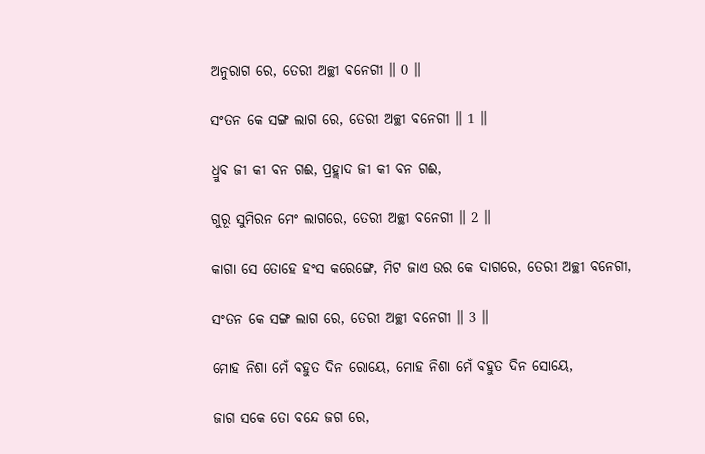ଅନୁରାଗ ରେ, ତେରୀ ଅଚ୍ଛୀ ବନେଗୀ ॥ 0 ॥

ସଂତନ କେ ସଙ୍ଗ ଲାଗ ରେ, ତେରୀ ଅଚ୍ଛୀ ବନେଗୀ ॥ 1 ॥

ଧ୍ରୁବ ଜୀ କୀ ବନ ଗଈ, ପ୍ରହ୍ଲାଦ ଜୀ କୀ ବନ ଗଈ,

ଗୁରୂ ସୁମିରନ ମେଂ ଲାଗରେ, ତେରୀ ଅଚ୍ଛୀ ବନେଗୀ ॥ 2 ॥

କାଗା ସେ ତୋହେ ହଂସ କରେଙ୍ଗେ, ମିଟ ଜାଏ ଉର କେ ଦାଗରେ, ତେରୀ ଅଚ୍ଛୀ ବନେଗୀ,

ସଂତନ କେ ସଙ୍ଗ ଲାଗ ରେ, ତେରୀ ଅଚ୍ଛୀ ବନେଗୀ ॥ 3 ॥

ମୋହ ନିଶା ମେଁ ବହୁତ ଦିନ ରୋୟେ, ମୋହ ନିଶା ମେଁ ବହୁତ ଦିନ ସୋୟେ,

ଜାଗ ସକେ ତୋ ବନ୍ଦେ ଜଗ ରେ,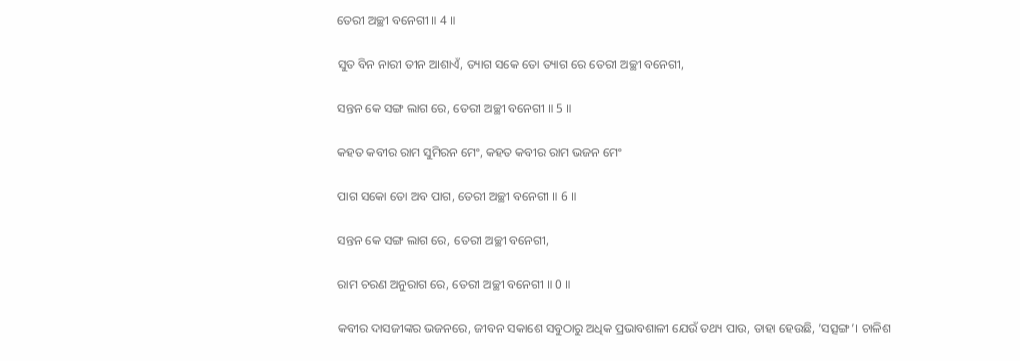ତେରୀ ଅଚ୍ଛୀ ବନେଗୀ ॥ 4 ॥

ସୁତ ବିନ ନାରୀ ତୀନ ଆଶାଏଁ, ତ୍ୟାଗ ସକେ ତୋ ତ୍ୟାଗ ରେ ତେରୀ ଅଚ୍ଛୀ ବନେଗୀ,

ସନ୍ତନ କେ ସଙ୍ଗ ଲାଗ ରେ, ତେରୀ ଅଚ୍ଛୀ ବନେଗୀ ॥ 5 ॥

କହତ କବୀର ରାମ ସୁମିରନ ମେଂ, କହତ କବୀର ରାମ ଭଜନ ମେଂ

ପାଗ ସକୋ ତୋ ଅବ ପାଗ, ତେରୀ ଅଚ୍ଛୀ ବନେଗୀ ॥ 6 ॥

ସନ୍ତନ କେ ସଙ୍ଗ ଲାଗ ରେ, ତେରୀ ଅଚ୍ଛୀ ବନେଗୀ,

ରାମ ଚରଣ ଅନୁରାଗ ରେ, ତେରୀ ଅଚ୍ଛୀ ବନେଗୀ ॥ 0 ॥

କବୀର ଦାସଜୀଙ୍କର ଭଜନରେ, ଜୀବନ ସକାଶେ ସବୁଠାରୁ ଅଧିକ ପ୍ରଭାବଶାଳୀ ଯେଉଁ ତଥ୍ୟ ପାଉ, ତାହା ହେଉଛି, ’ସତ୍ସଙ୍ଗ’। ଚାଳିଶ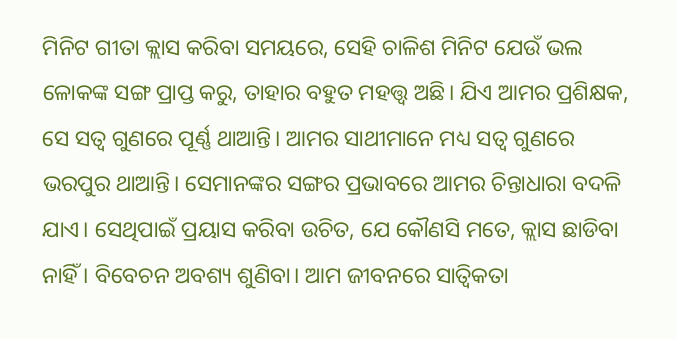ମିନିଟ ଗୀତା କ୍ଲାସ କରିବା ସମୟରେ, ସେହି ଚାଳିଶ ମିନିଟ ଯେଉଁ ଭଲ ଳୋକଙ୍କ ସଙ୍ଗ ପ୍ରାପ୍ତ କରୁ, ତାହାର ବହୁତ ମହତ୍ତ୍ୱ ଅଛି। ଯିଏ ଆମର ପ୍ରଶିକ୍ଷକ, ସେ ସତ୍ୱ ଗୁଣରେ ପୂର୍ଣ୍ଣ ଥାଆନ୍ତି। ଆମର ସାଥୀମାନେ ମଧ୍ୟ ସତ୍ୱ ଗୁଣରେ ଭରପୁର ଥାଆନ୍ତି। ସେମାନଙ୍କର ସଙ୍ଗର ପ୍ରଭାବରେ ଆମର ଚିନ୍ତାଧାରା ବଦଳି ଯାଏ। ସେଥିପାଇଁ ପ୍ରୟାସ କରିବା ଉଚିତ, ଯେ କୌଣସି ମତେ, କ୍ଲାସ ଛାଡିବା ନାହିଁ । ବିବେଚନ ଅବଶ୍ୟ ଶୁଣିବା। ଆମ ଜୀବନରେ ସାତ୍ୱିକତା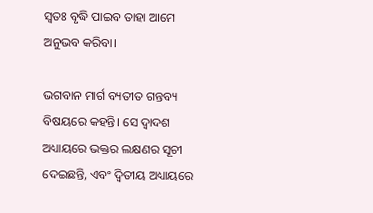ସ୍ୱତଃ ବୃଦ୍ଧି ପାଇବ ତାହା ଆମେ ଅନୁଭବ କରିବା।

ଭଗବାନ ମାର୍ଗ ବ୍ୟତୀତ ଗନ୍ତବ୍ୟ ବିଷୟରେ କହନ୍ତି। ସେ ଦ୍ୱାଦଶ ଅଧ୍ୟାୟରେ ଭକ୍ତର ଲକ୍ଷଣର ସୂଚୀ ଦେଇଛନ୍ତି, ଏବଂ ଦ୍ୱିତୀୟ ଅଧ୍ୟାୟରେ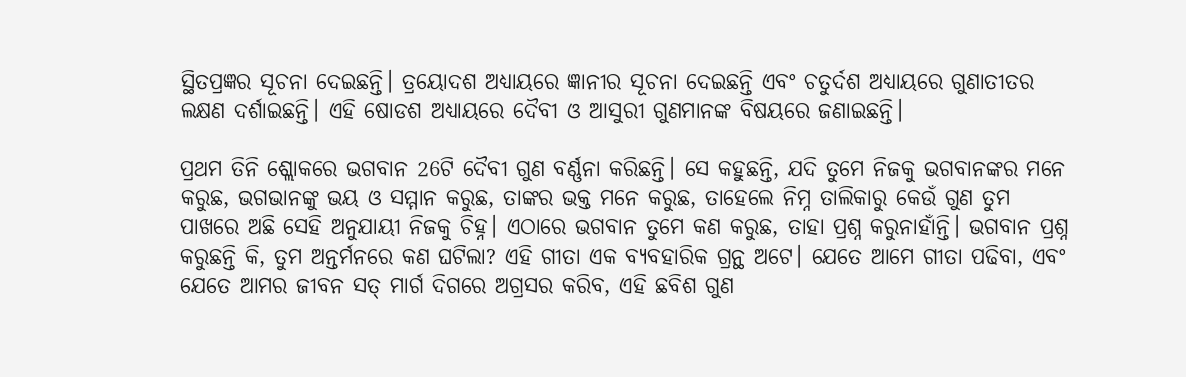ସ୍ଥିତପ୍ରଜ୍ଞର ସୂଚନା ଦେଇଛନ୍ତି। ତ୍ରୟୋଦଶ ଅଧ୍ୟାୟରେ ଜ୍ଞାନୀର ସୂଚନା ଦେଇଛନ୍ତି ଏବଂ ଚତୁର୍ଦଶ ଅଧ୍ୟାୟରେ ଗୁଣାତୀତର ଲକ୍ଷଣ ଦର୍ଶାଇଛନ୍ତି। ଏହି ଷୋଡଶ ଅଧ୍ୟାୟରେ ଦୈବୀ ଓ ଆସୁରୀ ଗୁଣମାନଙ୍କ ବିଷୟରେ ଜଣାଇଛନ୍ତି।

ପ୍ରଥମ ତିନି ଶ୍ଲୋକରେ ଭଗବାନ 26ଟି ଦୈବୀ ଗୁଣ ବର୍ଣ୍ଣନା କରିଛନ୍ତି। ସେ କହୁଛନ୍ତି, ଯଦି ତୁମେ ନିଜକୁ ଭଗବାନଙ୍କର ମନେ କରୁଛ, ଭଗଭାନଙ୍କୁ ଭୟ ଓ ସମ୍ମାନ କରୁଛ, ତାଙ୍କର ଭକ୍ତ ମନେ କରୁଛ, ତାହେଲେ ନିମ୍ନ ତାଲିକାରୁ କେଉଁ ଗୁଣ ତୁମ ପାଖରେ ଅଛି ସେହି ଅନୁଯାୟୀ ନିଜକୁ ଚିହ୍ନ। ଏଠାରେ ଭଗବାନ ତୁମେ କଣ କରୁଛ, ତାହା ପ୍ରଶ୍ନ କରୁନାହାଁନ୍ତି। ଭଗବାନ ପ୍ରଶ୍ନ କରୁଛନ୍ତି କି, ତୁମ ଅନ୍ତର୍ମନରେ କଣ ଘଟିଲା? ଏହି ଗୀତା ଏକ ବ୍ୟବହାରିକ ଗ୍ରନ୍ଥ ଅଟେ। ଯେତେ ଆମେ ଗୀତା ପଢିବା, ଏବଂ ଯେତେ ଆମର ଜୀବନ ସତ୍ ମାର୍ଗ ଦିଗରେ ଅଗ୍ରସର କରିବ, ଏହି ଛବିଶ ଗୁଣ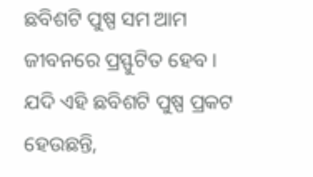ଛବିଶଟି ପୁଷ୍ପ ସମ ଆମ ଜୀବନରେ ପ୍ରସ୍ଫୁଟିତ ହେବ । ଯଦି ଏହି ଛବିଶଟି ପୁଷ୍ପ ପ୍ରକଟ ହେଉଛନ୍ତି,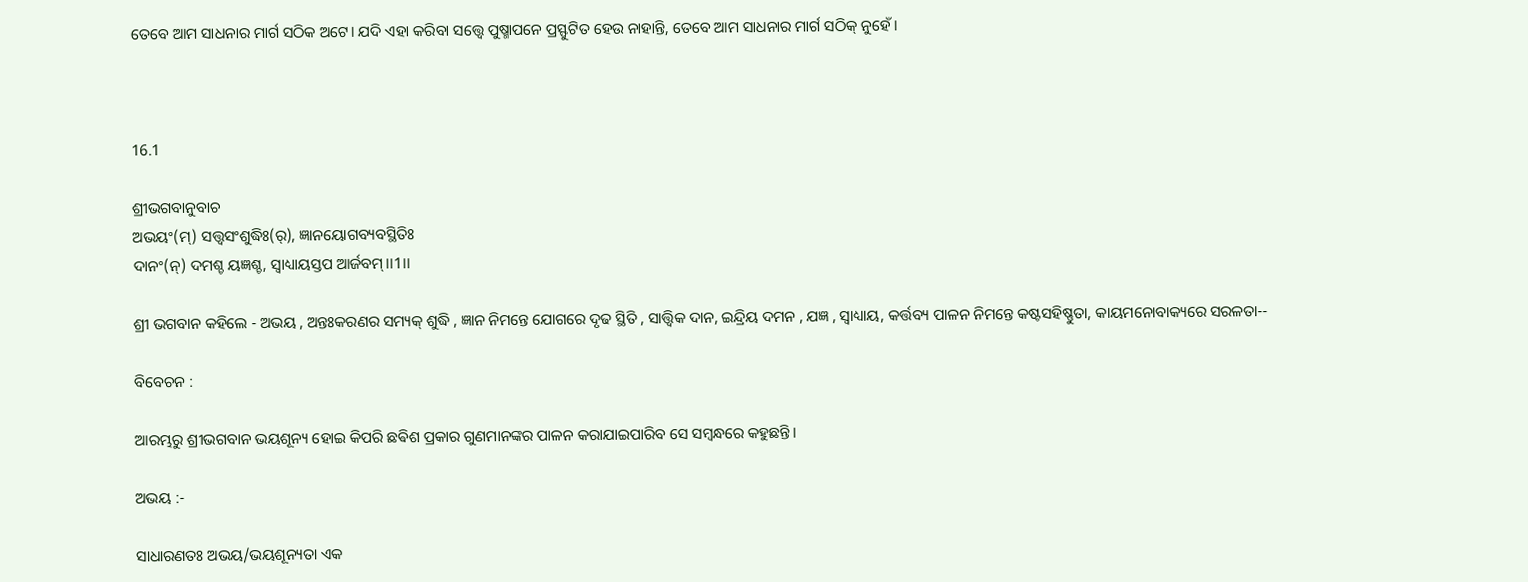ତେବେ ଆମ ସାଧନାର ମାର୍ଗ ସଠିକ ଅଟେ। ଯଦି ଏହା କରିବା ସତ୍ତ୍ବେ ପୁଷ୍ମାପନେ ପ୍ରସ୍ଫୁଟିତ ହେଉ ନାହାନ୍ତି, ତେବେ ଆମ ସାଧନାର ମାର୍ଗ ସଠିକ୍ ନୁହେଁ।



16.1

ଶ୍ରୀଭଗବାନୁବାଚ
ଅଭୟଂ(ମ୍) ସତ୍ତ୍ୱସଂଶୁଦ୍ଧିଃ(ର୍), ଜ୍ଞାନୟୋଗବ୍ୟବସ୍ଥିତିଃ
ଦାନଂ(ନ୍) ଦମଶ୍ଚ ୟଜ୍ଞଶ୍ଚ, ସ୍ୱାଧ୍ୟାୟସ୍ତପ ଆର୍ଜବମ୍।।1।।

ଶ୍ରୀ ଭଗବାନ କହିଲେ - ଅଭୟ , ଅନ୍ତଃକରଣର ସମ୍ୟକ୍ ଶୁଦ୍ଧି , ଜ୍ଞାନ ନିମନ୍ତେ ଯୋଗରେ ଦୃଢ ସ୍ଥିତି , ସାତ୍ତ୍ୱିକ ଦାନ, ଇନ୍ଦ୍ରିୟ ଦମନ , ଯଜ୍ଞ , ସ୍ବାଧ୍ୟାୟ, କର୍ତ୍ତବ୍ୟ ପାଳନ ନିମନ୍ତେ କଷ୍ଟସହିଷ୍ଣୁତା, କାୟମନୋବାକ୍ୟରେ ସରଳତା--

ବିବେଚନ :

ଆରମ୍ଭରୁ ଶ୍ରୀଭଗବାନ ଭୟଶୂନ୍ୟ ହୋଇ କିପରି ଛଵିଶ ପ୍ରକାର ଗୁଣମାନଙ୍କର ପାଳନ କରାଯାଇପାରିବ ସେ ସମ୍ଵନ୍ଧରେ କହୁଛନ୍ତି।

ଅଭୟ :-

ସାଧାରଣତଃ ଅଭୟ/ଭୟଶୂନ୍ୟତା ଏକ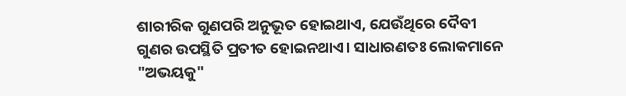ଶାରୀରିକ ଗୁଣପରି ଅନୁଭୂତ ହୋଇଥାଏ, ଯେଉଁଥିରେ ଦୈବୀ ଗୁଣର ଉପସ୍ଥିତି ପ୍ରତୀତ ହୋଇନଥାଏ। ସାଧାରଣତଃ ଲୋକମାନେ "ଅଭୟକୁ"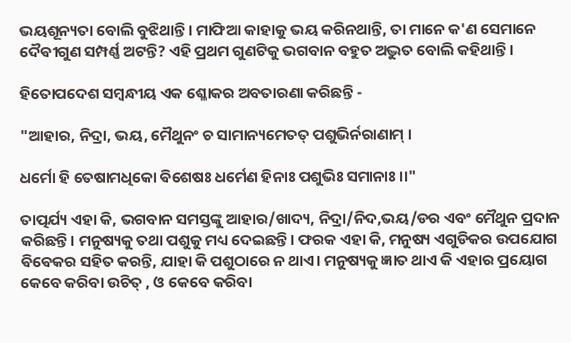ଭୟଶୂନ୍ୟତା ବୋଲି ବୁଝିଥାନ୍ତି। ମାଫିଆ କାହାକୁ ଭୟ କରିନଥାନ୍ତି, ତା ମାନେ କ'ଣ ସେମାନେ ଦୈଵୀଗୁଣ ସମ୍ପର୍ଣ୍ଣ ଅଟନ୍ତି? ଏହି ପ୍ରଥମ ଗୁଣଟିକୁ ଭଗବାନ ବହୁତ ଅଦ୍ଭୁତ ବୋଲି କହିଥାନ୍ତି।

ହିତୋପଦେଶ ସମ୍ବନ୍ଧୀୟ ଏକ ଶ୍ଳୋକର ଅବତାରଣା କରିଛନ୍ତି -

"ଆହାର, ନିଦ୍ରା, ଭୟ, ମୈଥୁନଂ ଚ ସାମାନ୍ୟମେତତ୍ ପଶୁଭିର୍ନରାଣାମ୍ ।

ଧର୍ମୋ ହି ତେଷାମଧିକୋ ଵିଶେଷଃ ଧର୍ମେଣ ହିନାଃ ପଶୁଭିଃ ସମାନାଃ।।"

ତାତ୍ପର୍ଯ୍ୟ ଏହା କି, ଭଗବାନ ସମସ୍ତଙ୍କୁ ଆହାର/ଖାଦ୍ୟ, ନିଦ୍ରା/ନିଦ,ଭୟ/ଡର ଏବଂ ମୈଥୁନ ପ୍ରଦାନ କରିଛନ୍ତି। ମନୁଷ୍ୟକୁ ତଥା ପଶୁକୁ ମଧ୍ୟ ଦେଇଛନ୍ତି। ଫରକ ଏହା କି, ମନୁଷ୍ୟ ଏଗୁଡିକର ଉପଯୋଗ ଵିଵେକର ସହିତ କରନ୍ତି, ଯାହା କି ପଶୁଠାରେ ନ ଥାଏ। ମନୁଷ୍ୟକୁ ଜ୍ଞାତ ଥାଏ କି ଏହାର ପ୍ରୟୋଗ କେବେ କରିବା ଉଚିତ୍ , ଓ କେବେ କରିବା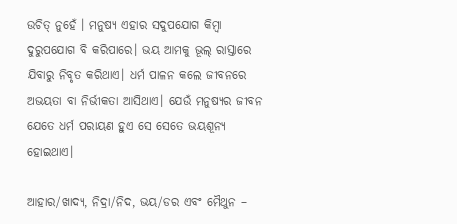ଉଚିତ୍ ନୁହେଁ । ମନୁଷ୍ୟ ଏହାର ସଦୁପଯୋଗ କିମ୍ବା ଦୁରୁପଯୋଗ ବି କରିପାରେ। ଭୟ ଆମକୁ ଭୂଲ୍ ରାସ୍ତାରେ ଯିବାରୁ ନିବୃତ କରିଥାଏ। ଧର୍ମ ପାଳନ କଲେ ଜୀବନରେ ଅଭୟତା ବା ନିର୍ଭୀକତା ଆସିଥାଏ। ଯେଉଁ ମନୁଷ୍ୟର ଜୀବନ ଯେତେ ଧର୍ମ ପରାୟଣ ହୁଏ ସେ ସେତେ ଭୟଶୂନ୍ୟ ହୋଇଥାଏ।

ଆହାର/ଖାଦ୍ୟ, ନିଦ୍ରା/ନିଦ, ଭୟ/ଡର ଏବଂ ମୈଥୁନ –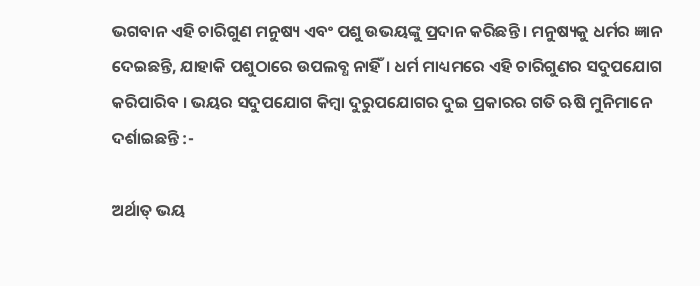ଭଗବାନ ଏହି ଚାରିଗୁଣ ମନୁଷ୍ୟ ଏବଂ ପଶୁ ଉଭୟଙ୍କୁ ପ୍ରଦାନ କରିଛନ୍ତି । ମନୁଷ୍ୟକୁ ଧର୍ମର ଜ୍ଞାନ ଦେଇଛନ୍ତି, ଯାହାକି ପଶୁଠାରେ ଉପଲବ୍ଧ ନାହିଁ। ଧର୍ମ ମାଧ୍ୟମରେ ଏହି ଚାରିଗୁଣର ସଦୁପଯୋଗ କରିପାରିବ । ଭୟର ସଦୁପଯୋଗ କିମ୍ବା ଦୁରୁପଯୋଗର ଦୁଇ ପ୍ରକାରର ଗତି ଋଷି ମୁନିମାନେ ଦର୍ଶାଇଛନ୍ତି :-

ଅର୍ଥାତ୍ ଭୟ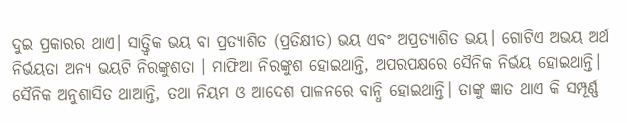ଦୁଇ ପ୍ରକାରର ଥାଏ। ସାତ୍ତ୍ୱିକ ଭୟ ବା ପ୍ରତ୍ୟାଶିତ (ପ୍ରତିକ୍ଷୀତ) ଭୟ ଏବଂ ଅପ୍ରତ୍ୟାଶିତ ଭୟ। ଗୋଟିଏ ଅଭୟ ଅର୍ଥ ନିର୍ଭୟତା ଅନ୍ୟ ଭୟଟି ନିରଙ୍କୁଶତା । ମାଫିଆ ନିରଙ୍କୁଶ ହୋଇଥାନ୍ତି, ଅପରପକ୍ଷରେ ସୈନିକ ନିର୍ଭୟ ହୋଇଥାନ୍ତି। ସୈନିକ ଅନୁଶାସିତ ଥାଆନ୍ତି, ତଥା ନିୟମ ଓ ଆଦେଶ ପାଳନରେ ବାନ୍ଧି ହୋଇଥାନ୍ତି। ତାଙ୍କୁ ଜ୍ଞାତ ଥାଏ କି ସମ୍ପୂର୍ଣ୍ଣ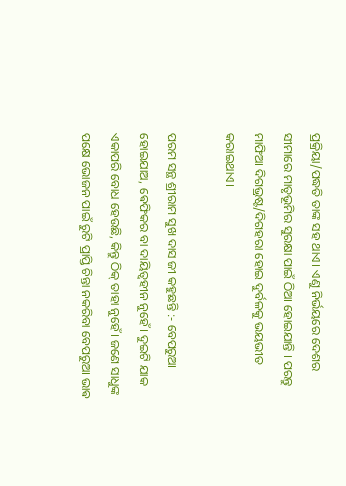ପ୍ରକ୍ରିୟା/ପଦ୍ଧତି ତାଙ୍କ ସହ ଥାଏ। ଏଣୁ ନିର୍ଭୟରେ ଦେଶର ସୀମାରେ ମାତୃଭୂମିର ସୁରକ୍ଷା ପାଇଁ ଠିଆ ହୋଇଯାନ୍ତି । ପରନ୍ତୁ ମାଫିଆ ଦିଗଭ୍ରଷ୍ଟ/ଦିଗହରା ହୋଇ ଦୁର୍ବଳକୁ ଭୟଭୀତ କରାଇଥାଏ।

ପରମ ସନ୍ଥ ଶ୍ରୀରାମ ସୁଖ ଦାସ ଜୀ କହୁଛନ୍ତି :- ବେପରୁଆ ହୋଇଯାଅ, ଵେଫିକର ବା ଦାୟିତ୍ବହୀନ ନୁହେଁ। ଦୁଇଟି ଯାକ ଏକାପରି ବୋଧ ହେଉଛି, କିନ୍ତୁ ଠିକ୍ ତାହା ନୁହେଁ। ଜଣେ ସାଧୁଙ୍କ ପକ୍ଷେ ଭୋଜନ ପାଇଁ ରୁଟି ପ୍ରାପ୍ତି ଚିନ୍ତା ନକରିବା ବେପରୁଆ ଭାଵ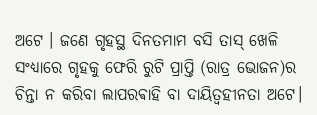ଅଟେ । ଜଣେ ଗୃହସ୍ଥ ଦିନତମାମ ବସି ତାସ୍ ଖେଳି ସଂଧ୍ୟାରେ ଗୃହକୁ ଫେରି ରୁଟି ପ୍ରାପ୍ତି (ରାତ୍ର ଭୋଜନ)ର ଚିନ୍ତା ନ କରିବା ଲାପରଵାହି ବା ଦାୟିତ୍ୱହୀନତା ଅଟେ।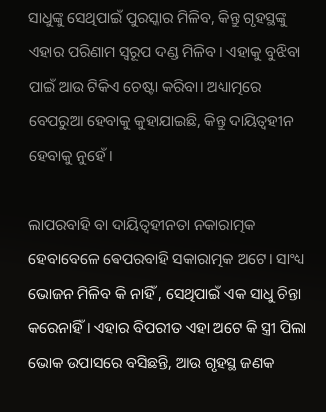ସାଧୁଙ୍କୁ ସେଥିପାଇଁ ପୁରସ୍କାର ମିଳିବ, କିନ୍ତୁ ଗୃହସ୍ଥଙ୍କୁ ଏହାର ପରିଣାମ ସ୍ବରୂପ ଦଣ୍ଡ ମିଳିବ। ଏହାକୁ ବୁଝିବା ପାଇଁ ଆଉ ଟିକିଏ ଚେଷ୍ଟା କରିବା। ଅଧ୍ୟାତ୍ମରେ ବେପରୁଆ ହେବାକୁ କୁହାଯାଇଛି, କିନ୍ତୁ ଦାୟିତ୍ବହୀନ ହେବାକୁ ନୁହେଁ।

ଲାପରବାହି ବା ଦାୟିତ୍ୱହୀନତା ନକାରାତ୍ମକ ହେବାବେଳେ ଵେପରବାହି ସକାରାତ୍ମକ ଅଟେ। ସାଂଧ୍ୟ ଭୋଜନ ମିଳିବ କି ନାହିଁ , ସେଥିପାଇଁ ଏକ ସାଧୁ ଚିନ୍ତା କରେନାହିଁ । ଏହାର ବିପରୀତ ଏହା ଅଟେ କି ସ୍ତ୍ରୀ ପିଲା ଭୋକ ଉପାସରେ ବସିଛନ୍ତି, ଆଉ ଗୃହସ୍ଥ ଜଣକ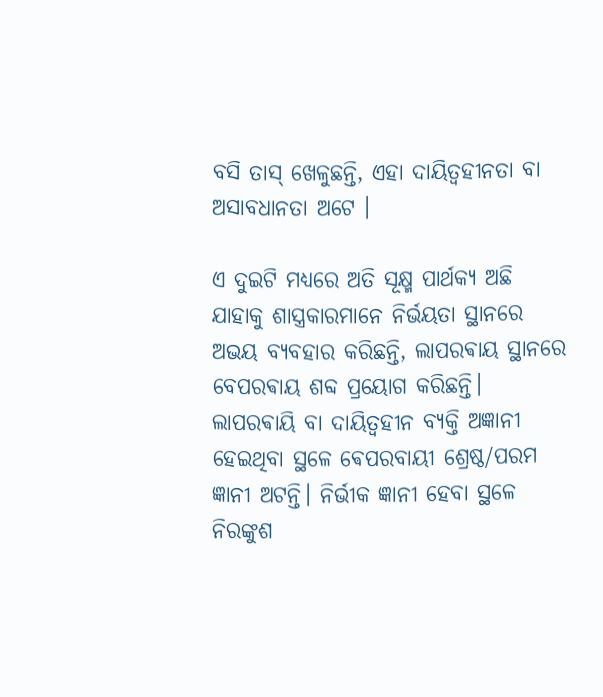ବସି ତାସ୍ ଖେଳୁଛନ୍ତି, ଏହା ଦାୟିତ୍ୱହୀନତା ବା ଅସାବଧାନତା ଅଟେ ।

ଏ ଦୁଇଟି ମଧ୍ୟରେ ଅତି ସୂକ୍ଷ୍ମ ପାର୍ଥକ୍ୟ ଅଛି ଯାହାକୁ ଶାସ୍ତ୍ରକାରମାନେ ନିର୍ଭୟତା ସ୍ଥାନରେ ଅଭୟ ବ୍ୟବହାର କରିଛନ୍ତି, ଲାପରଵାୟ ସ୍ଥାନରେ ବେପରଵାୟ ଶବ୍ଦ ପ୍ରୟୋଗ କରିଛନ୍ତି। ଲାପରଵାୟି ବା ଦାୟିତ୍ୱହୀନ ବ୍ୟକ୍ତି ଅଜ୍ଞାନୀ ହେଇଥିବା ସ୍ଥଳେ ଵେପରବାୟୀ ଶ୍ରେଷ୍ଠ/ପରମ ଜ୍ଞାନୀ ଅଟନ୍ତି। ନିର୍ଭୀକ ଜ୍ଞାନୀ ହେବା ସ୍ଥଳେ ନିରଙ୍କୁଶ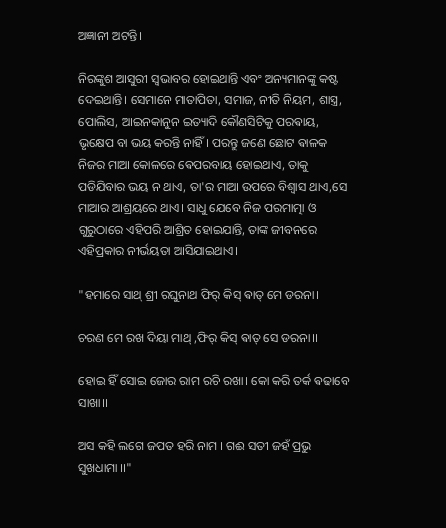ଅଜ୍ଞାନୀ ଅଟନ୍ତି।

ନିରଙ୍କୁଶ ଆସୁରୀ ସ୍ୱଭାବର ହୋଇଥାନ୍ତି ଏବଂ ଅନ୍ୟମାନଙ୍କୁ କଷ୍ଟ ଦେଇଥାନ୍ତି। ସେମାନେ ମାତାପିତା, ସମାଜ, ନୀତି ନିୟମ, ଶାସ୍ତ୍ର, ପୋଲିସ, ଆଇନକାନୁନ ଇତ୍ୟାଦି କୌଣସିଟିକୁ ପରଵାୟ, ଭୃକ୍ଷେପ ବା ଭୟ କରନ୍ତି ନାହିଁ। ପରନ୍ତୁ ଜଣେ ଛୋଟ ଵାଳକ ନିଜର ମାଆ କୋଳରେ ଵେପରବାୟ ହୋଇଥାଏ, ତାକୁ ପଡିଯିବାର ଭୟ ନ ଥାଏ, ତା'ର ମାଆ ଉପରେ ବିଶ୍ୱାସ ଥାଏ,ସେ ମାଆର ଆଶ୍ରୟରେ ଥାଏ। ସାଧୁ ଯେବେ ନିଜ ପରମାତ୍ମା ଓ ଗୁରୁଠାରେ ଏହିପରି ଆଶ୍ରିତ ହୋଇଯାନ୍ତି, ତାଙ୍କ ଜୀବନରେ ଏହିପ୍ରକାର ନୀର୍ଭୟତା ଆସିଯାଇଥାଏ।

"ହମାରେ ସାଥ୍ ଶ୍ରୀ ରଘୁନାଥ ଫିର୍ କିସ୍ ଵାତ୍ ମେ ଡରନା।

ଚରଣ ମେ ରଖ ଦିୟା ମାଥ୍ ,ଫିର୍ କିସ୍ ଵାତ୍ ସେ ଡରନା।।

ହୋଇ ହିଁ ସୋଇ ଜୋର ରାମ ରଚି ରଖା। କୋ କରି ତର୍କ ଵଢାବେ ସାଖା।।

ଅସ କହି ଲଗେ ଜପତ ହରି ନାମ । ଗଈ ସତୀ ଜହଁ ପ୍ରଭୁ ସୁଖଧାମା ।।"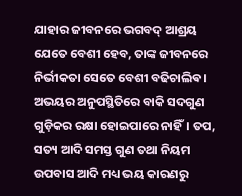ଯାହାର ଜୀବନରେ ଭଗବଦ୍ ଆଶ୍ରୟ ଯେତେ ବେଶୀ ହେବ, ତାଙ୍କ ଜୀବନରେ ନିର୍ଭୀକତା ସେତେ ବେଶୀ ବଢିଚାଲିଵ। ଅଭୟର ଅନୁପସ୍ଥିତିରେ ବାକି ସଦଗୁଣ ଗୁଡ଼ିକର ରକ୍ଷା ହୋଇପାରେ ନାହିଁ। ତପ, ସତ୍ୟ ଆଦି ସମସ୍ତ ଗୁଣ ତଥା ନିୟମ ଉପବାସ ଆଦି ମଧ୍ୟ ଭୟ କାରଣରୁ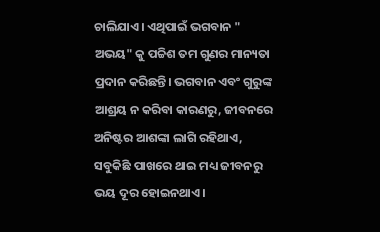ଚାଲିଯାଏ। ଏଥିପାଇଁ ଭଗବାନ " ଅଭୟ" କୁ ପଚ୍ଚିଶ ତମ ଗୁଣର ମାନ୍ୟତା ପ୍ରଦାନ କରିଛନ୍ତି। ଭଗବାନ ଏବଂ ଗୁରୁଙ୍କ ଆଶ୍ରୟ ନ କରିବା କାରଣରୁ, ଜୀବନରେ ଅନିଷ୍ଟର ଆଶଙ୍କା ଲାଗି ରହିଥାଏ, ସବୁକିଛି ପାଖରେ ଥାଇ ମଧ୍ୟ ଜୀବନରୁ ଭୟ ଦୂର ହୋଇନଥାଏ।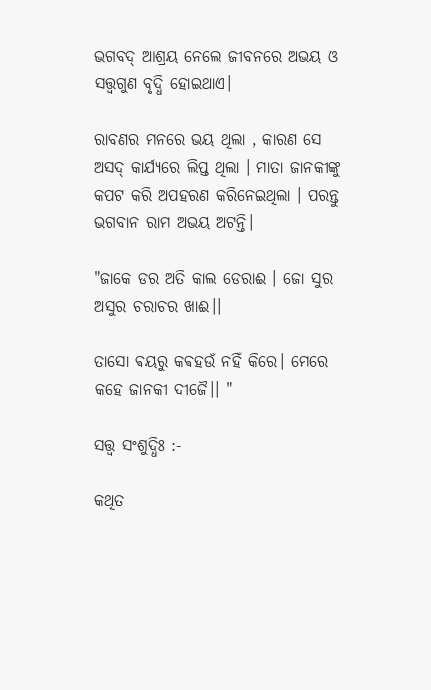ଭଗବଦ୍ ଆଶ୍ରୟ ନେଲେ ଜୀବନରେ ଅଭୟ ଓ ସତ୍ତ୍ୱଗୁଣ ବୃଦ୍ଧି ହୋଇଥାଏ।

ରାବଣର ମନରେ ଭୟ ଥିଲା , କାରଣ ସେ ଅସଦ୍ କାର୍ଯ୍ୟରେ ଲିପ୍ତ ଥିଲା । ମାତା ଜାନକୀଙ୍କୁ କପଟ କରି ଅପହରଣ କରିନେଇଥିଲା । ପରନ୍ତୁ ଭଗବାନ ରାମ ଅଭୟ ଅଟନ୍ତି।

"ଜାକେ ଡର ଅତି କାଲ ଡେରାଈ । ଜୋ ସୁର ଅସୁର ଚରାଚର ଖାଈ।।

ତାସୋ ଵୟରୁ କଵହଉଁ ନହିଁ କିରେ। ମେରେ କହେ ଜାନକୀ ଦୀଜୈ।। "

ସତ୍ତ୍ୱ ସଂଶୁଦ୍ଧିଃ :-

କଥିତ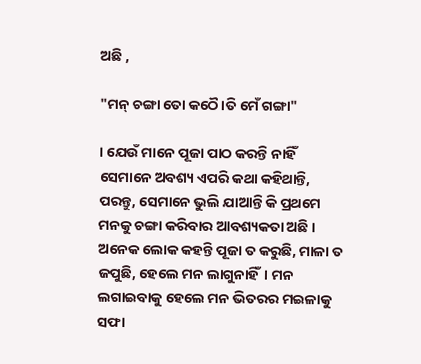ଅଛି ,

"ମନ୍ ଚଙ୍ଗା ତୋ କଠୈ।ତି ମେଁ ଗଙ୍ଗା"

। ଯେଉଁ ମାନେ ପୂଜା ପାଠ କରନ୍ତି ନାହିଁ ସେମାନେ ଅବଶ୍ୟ ଏପରି କଥା କହିଥାନ୍ତି, ପରନ୍ତୁ, ସେମାନେ ଭୁଲି ଯାଆନ୍ତି କି ପ୍ରଥମେ ମନକୁ ଚଙ୍ଗା କରିବାର ଆବଶ୍ୟକତା ଅଛି । ଅନେକ ଲୋକ କହନ୍ତି ପୂଜା ତ କରୁଛି, ମାଳା ତ ଜପୁଛି, ହେଲେ ମନ ଲାଗୁନାହିଁ। ମନ ଲଗାଇବାକୁ ହେଲେ ମନ ଭିତରର ମଇଳାକୁ ସଫା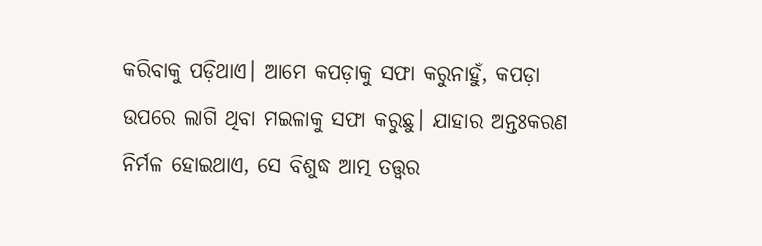କରିବାକୁ ପଡ଼ିଥାଏ। ଆମେ କପଡ଼ାକୁ ସଫା କରୁନାହୁଁ, କପଡ଼ା ଉପରେ ଲାଗି ଥିବା ମଇଳାକୁ ସଫା କରୁଛୁ। ଯାହାର ଅନ୍ତଃକରଣ ନିର୍ମଳ ହୋଇଥାଏ, ସେ ବିଶୁଦ୍ଧ ଆତ୍ମ ତତ୍ତ୍ଵର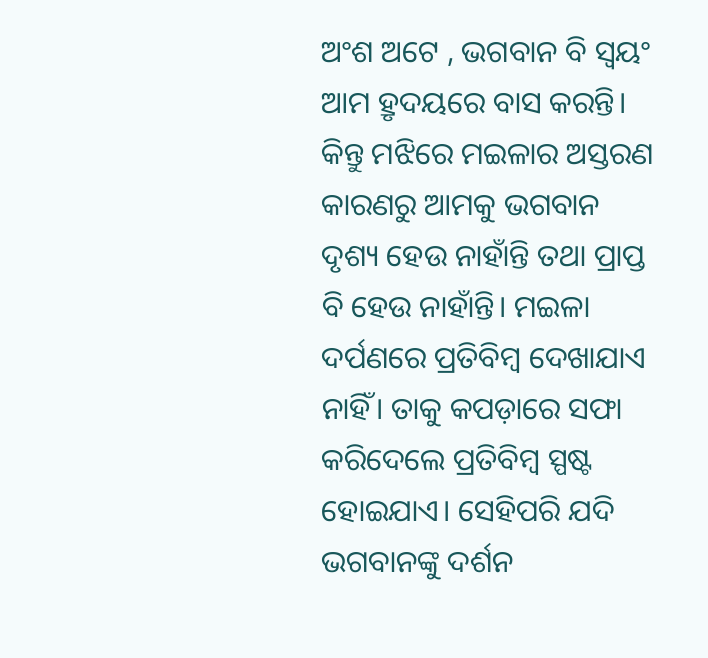ଅଂଶ ଅଟେ , ଭଗବାନ ବି ସ୍ୱୟଂ ଆମ ହ୍ରୃଦୟରେ ବାସ କରନ୍ତି। କିନ୍ତୁ ମଝିରେ ମଇଳାର ଅସ୍ତରଣ କାରଣରୁ ଆମକୁ ଭଗବାନ ଦୃଶ୍ୟ ହେଉ ନାହାଁନ୍ତି ତଥା ପ୍ରାପ୍ତ ବି ହେଉ ନାହାଁନ୍ତି। ମଇଳା ଦର୍ପଣରେ ପ୍ରତିବିମ୍ବ ଦେଖାଯାଏ ନାହିଁ। ତାକୁ କପଡ଼ାରେ ସଫା କରିଦେଲେ ପ୍ରତିବିମ୍ବ ସ୍ପଷ୍ଟ ହୋଇଯାଏ। ସେହିପରି ଯଦି ଭଗବାନଙ୍କୁ ଦର୍ଶନ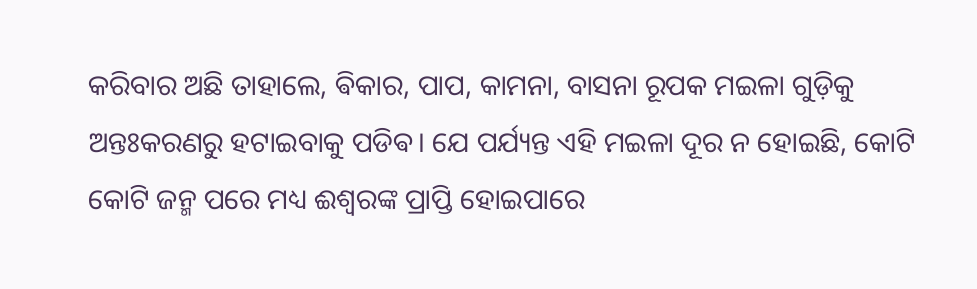କରିବାର ଅଛି ତାହାଲେ, ଵିକାର, ପାପ, କାମନା, ବାସନା ରୂପକ ମଇଳା ଗୁଡ଼ିକୁ ଅନ୍ତଃକରଣରୁ ହଟାଇବାକୁ ପଡିଵ। ଯେ ପର୍ଯ୍ୟନ୍ତ ଏହି ମଇଳା ଦୂର ନ ହୋଇଛି, କୋଟି କୋଟି ଜନ୍ମ ପରେ ମଧ୍ୟ ଈଶ୍ୱରଙ୍କ ପ୍ରାପ୍ତି ହୋଇପାରେ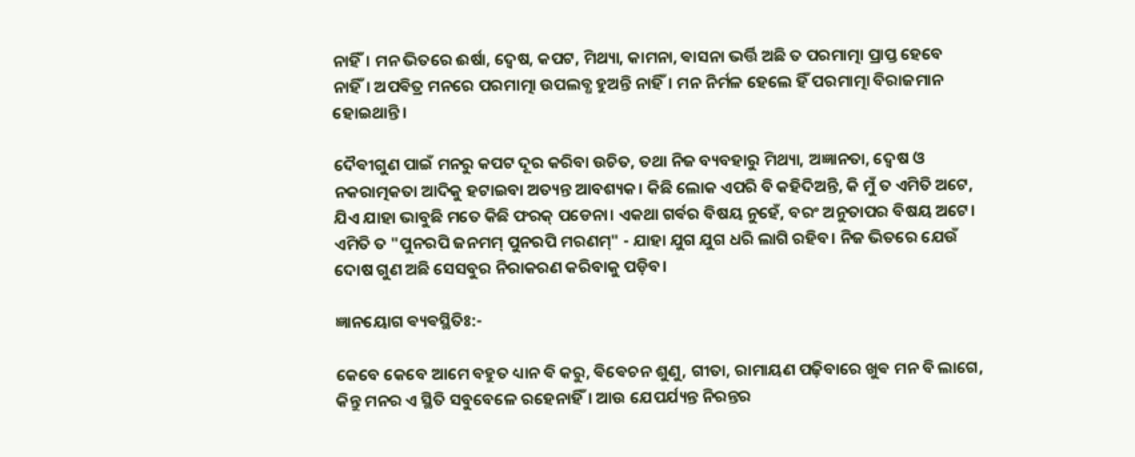ନାହିଁ। ମନ ଭିତରେ ଈର୍ଷା, ଦ୍ୱେଷ, କପଟ, ମିଥ୍ୟା, କାମନା, ଵାସନା ଭର୍ତ୍ତି ଅଛି ତ ପରମାତ୍ମା ପ୍ରାପ୍ତ ହେବେ ନାହିଁ। ଅପଵିତ୍ର ମନରେ ପରମାତ୍ମା ଉପଲବ୍ଧ ହୁଅନ୍ତି ନାହିଁ। ମନ ନିର୍ମଳ ହେଲେ ହିଁ ପରମାତ୍ମା ବିରାଜମାନ ହୋଇଥାନ୍ତି।

ଦୈଵୀଗୁଣ ପାଇଁ ମନରୁ କପଟ ଦୂର କରିବା ଉଚିତ, ତଥା ନିଜ ବ୍ୟବହାରୁ ମିଥ୍ୟା, ଅଜ୍ଞାନତା, ଦ୍ୱେଷ ଓ ନକରାତ୍ମକତା ଆଦିକୁ ହଟାଇବା ଅତ୍ୟନ୍ତ ଆବଶ୍ୟକ। କିଛି ଲୋକ ଏପରି ବି କହିଦିଅନ୍ତି, କି ମୁଁ ତ ଏମିତି ଅଟେ, ଯିଏ ଯାହା ଭାବୁଛି ମତେ କିଛି ଫରକ୍ ପଡେନା। ଏକଥା ଗର୍ଵର ବିଷୟ ନୁହେଁ, ବରଂ ଅନୁତାପର ବିଷୟ ଅଟେ। ଏମିତି ତ "ପୁନରପି ଜନମମ୍ ପୁନରପି ମରଣମ୍" - ଯାହା ଯୁଗ ଯୁଗ ଧରି ଲାଗି ରହିବ। ନିଜ ଭିତରେ ଯେଉଁ ଦୋଷ ଗୁଣ ଅଛି ସେସବୁର ନିରାକରଣ କରିବାକୁ ପଡ଼ିବ।

ଜ୍ଞାନୟୋଗ ଵ୍ୟଵସ୍ଥିତିଃ:-

କେବେ କେବେ ଆମେ ବହୁତ ଧ୍ୟାନ ଵି କରୁ, ଵିଵେଚନ ଶୁଣୁ, ଗୀତା, ରାମାୟଣ ପଢ଼ିବାରେ ଖୁଵ ମନ ବି ଲାଗେ, କିନ୍ତୁ ମନର ଏ ସ୍ଥିତି ସବୁବେଳେ ରହେନାହିଁ। ଆଉ ଯେପର୍ଯ୍ୟନ୍ତ ନିରନ୍ତର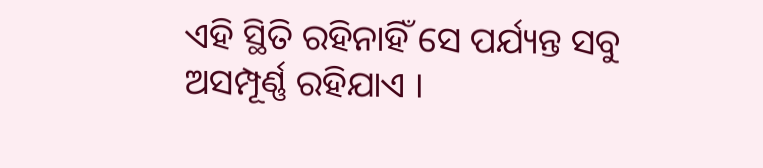ଏହି ସ୍ଥିତି ରହିନାହିଁ ସେ ପର୍ଯ୍ୟନ୍ତ ସବୁ ଅସମ୍ପୂର୍ଣ୍ଣ ରହିଯାଏ ।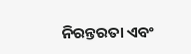ନିରନ୍ତରତା ଏବଂ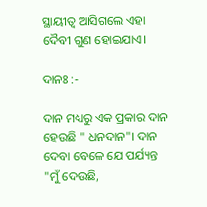ସ୍ଥାୟୀତ୍ବ ଆସିଗଲେ ଏହା ଦୈବୀ ଗୁଣ ହୋଇଯାଏ।

ଦାନଃ :-

ଦାନ ମଧ୍ୟରୁ ଏକ ପ୍ରକାର ଦାନ ହେଉଛି " ଧନଦାନ"। ଦାନ ଦେବା ବେଳେ ଯେ ପର୍ଯ୍ୟନ୍ତ "ମୁଁ ଦେଉଛି,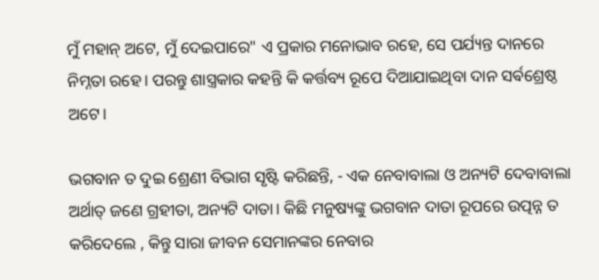ମୁଁ ମହାନ୍ ଅଟେ, ମୁଁ ଦେଇପାରେ" ଏ ପ୍ରକାର ମନୋଭାବ ରହେ, ସେ ପର୍ଯ୍ୟନ୍ତ ଦାନରେ ନିମ୍ନତା ରହେ। ପରନ୍ତୁ ଶାସ୍ତ୍ରକାର କହନ୍ତି କି କର୍ତ୍ତବ୍ୟ ରୂପେ ଦିଆଯାଇଥିବା ଦାନ ସର୍ଵଶ୍ରେଷ୍ଠ ଅଟେ।

ଭଗବାନ ତ ଦୁଇ ଶ୍ରେଣୀ ବିଭାଗ ସୃଷ୍ଟି କରିଛନ୍ତି, - ଏକ ନେବାବାଲା ଓ ଅନ୍ୟଟି ଦେବାବାଲା ଅର୍ଥାତ୍ ଜଣେ ଗ୍ରହୀତା, ଅନ୍ୟଟି ଦାତା। କିଛି ମନୁଷ୍ୟଙ୍କୁ ଭଗବାନ ଦାତା ରୂପରେ ଉତ୍ପନ୍ନ ତ କରିଦେଲେ , କିନ୍ତୁ ସାରା ଜୀବନ ସେମାନଙ୍କର ନେବାର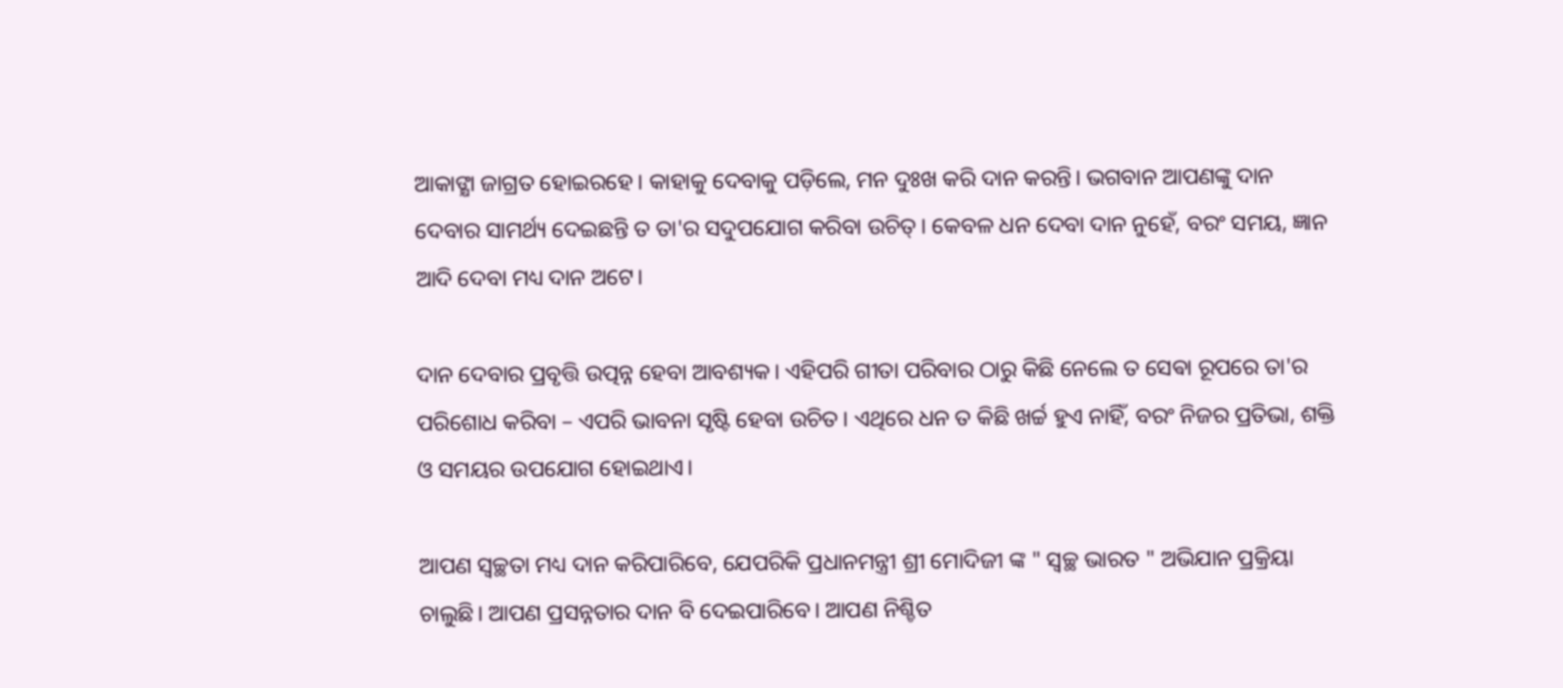ଆକାଙ୍କ୍ଷା ଜାଗ୍ରତ ହୋଇରହେ। କାହାକୁ ଦେବାକୁ ପଡ଼ିଲେ, ମନ ଦୁଃଖ କରି ଦାନ କରନ୍ତି। ଭଗବାନ ଆପଣଙ୍କୁ ଦାନ ଦେବାର ସାମର୍ଥ୍ୟ ଦେଇଛନ୍ତି ତ ତା'ର ସଦୁପଯୋଗ କରିବା ଉଚିତ୍। କେବଳ ଧନ ଦେବା ଦାନ ନୁହେଁ, ବରଂ ସମୟ, ଜ୍ଞାନ ଆଦି ଦେବା ମଧ୍ୟ ଦାନ ଅଟେ।

ଦାନ ଦେବାର ପ୍ରବୃତ୍ତି ଉତ୍ପନ୍ନ ହେବା ଆବଶ୍ୟକ। ଏହିପରି ଗୀତା ପରିବାର ଠାରୁ କିଛି ନେଲେ ତ ସେଵା ରୂପରେ ତା'ର ପରିଶୋଧ କରିବା – ଏପରି ଭାବନା ସୃଷ୍ଟି ହେବା ଉଚିତ। ଏଥିରେ ଧନ ତ କିଛି ଖର୍ଚ୍ଚ ହୁଏ ନାହିଁ, ବରଂ ନିଜର ପ୍ରତିଭା, ଶକ୍ତି ଓ ସମୟର ଉପଯୋଗ ହୋଇଥାଏ।

ଆପଣ ସ୍ୱଚ୍ଛତା ମଧ୍ୟ ଦାନ କରିପାରିବେ, ଯେପରିକି ପ୍ରଧାନମନ୍ତ୍ରୀ ଶ୍ରୀ ମୋଦିଜୀ ଙ୍କ " ସ୍ୱଚ୍ଛ ଭାରତ " ଅଭିଯାନ ପ୍ରକ୍ରିୟା ଚାଲୁଛି। ଆପଣ ପ୍ରସନ୍ନତାର ଦାନ ବି ଦେଇପାରିବେ। ଆପଣ ନିଶ୍ଚିତ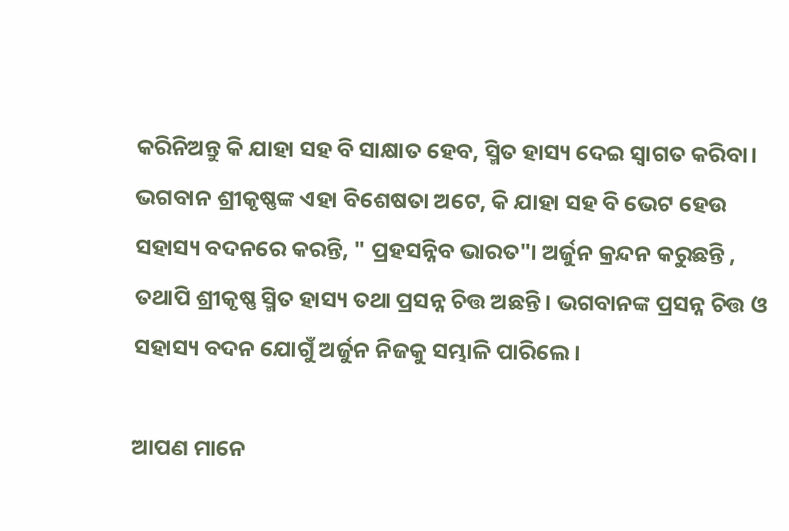କରିନିଅନ୍ତୁ କି ଯାହା ସହ ବି ସାକ୍ଷାତ ହେବ, ସ୍ମିତ ହାସ୍ୟ ଦେଇ ସ୍ୱାଗତ କରିବା। ଭଗବାନ ଶ୍ରୀକୃଷ୍ଣଙ୍କ ଏହା ବିଶେଷତା ଅଟେ, କି ଯାହା ସହ ବି ଭେଟ ହେଉ ସହାସ୍ୟ ବଦନରେ କରନ୍ତି, " ପ୍ରହସନ୍ନିବ ଭାରତ"। ଅର୍ଜୁନ କ୍ରନ୍ଦନ କରୁଛନ୍ତି , ତଥାପି ଶ୍ରୀକୃଷ୍ଣ ସ୍ମିତ ହାସ୍ୟ ତଥା ପ୍ରସନ୍ନ ଚିତ୍ତ ଅଛନ୍ତି। ଭଗବାନଙ୍କ ପ୍ରସନ୍ନ ଚିତ୍ତ ଓ ସହାସ୍ୟ ବଦନ ଯୋଗୁଁ ଅର୍ଜୁନ ନିଜକୁ ସମ୍ଭାଳି ପାରିଲେ।

ଆପଣ ମାନେ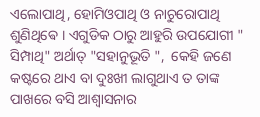ଏଲୋପାଥି, ହୋମିଓପାଥି ଓ ନାଚୁରୋପାଥି ଶୁଣିଥିଵେ । ଏଗୁଡିକ ଠାରୁ ଆହୁରି ଉପଯୋଗୀ " ସିମ୍ପାଥି" ଅର୍ଥାତ୍ "ସହାନୁଭୂତି ",  କେହି ଜଣେ କଷ୍ଟରେ ଥାଏ ବା ଦୁଃଖୀ ଲାଗୁଥାଏ ତ ତାଙ୍କ ପାଖରେ ବସି ଆଶ୍ୱାସନାର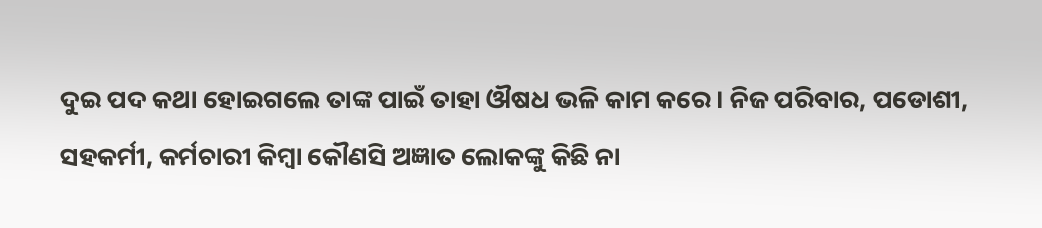ଦୁଇ ପଦ କଥା ହୋଇଗଲେ ତାଙ୍କ ପାଇଁ ତାହା ଔଷଧ ଭଳି କାମ କରେ। ନିଜ ପରିବାର, ପଡୋଶୀ, ସହକର୍ମୀ, କର୍ମଚାରୀ କିମ୍ବା କୌଣସି ଅଜ୍ଞାତ ଲୋକଙ୍କୁ କିଛି ନା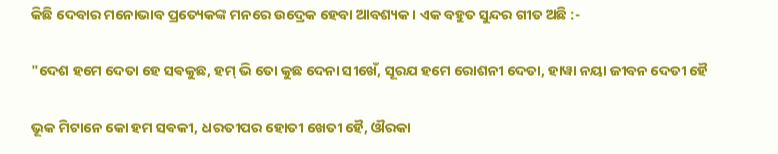କିଛି ଦେବାର ମନୋଭାବ ପ୍ରତ୍ୟେକଙ୍କ ମନରେ ଉଦ୍ରେକ ହେବା ଆବଶ୍ୟକ। ଏକ ବହୁତ ସୁନ୍ଦର ଗୀତ ଅଛି :-

"ଦେଶ ହମେ ଦେତା ହେ ସଵକୁଛ, ହମ୍ ଭି ତୋ କୁଛ ଦେନା ସୀଖେଁ, ସୂରଯ ହମେ ରୋଶନୀ ଦେତା, ହାୱା ନୟା ଜୀବନ ଦେତୀ ହୈ

ଭୂକ ମିଟାନେ କୋ ହମ ସଵକୀ, ଧରତୀପର ହୋତୀ ଖେତୀ ହୈ, ଔରକା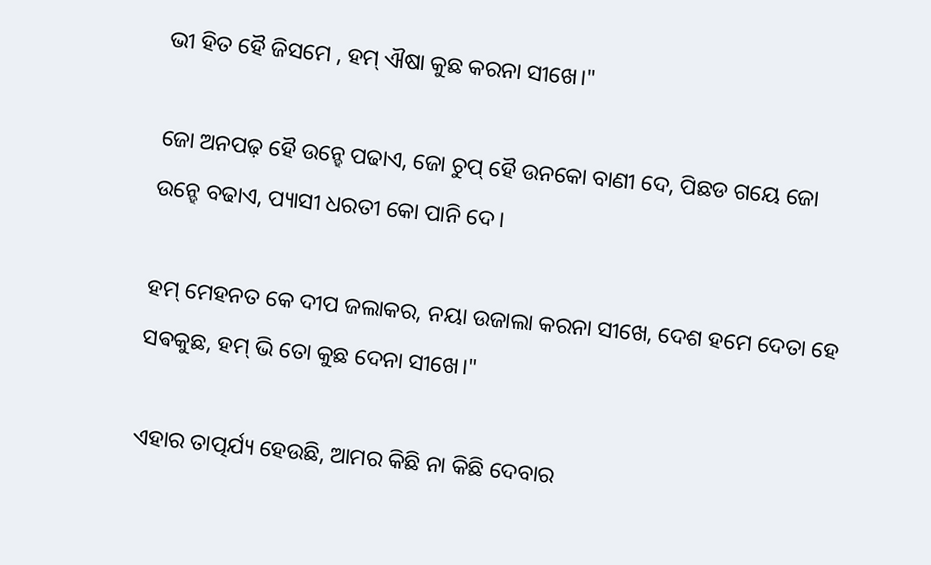ଭୀ ହିତ ହୈ ଜିସମେ , ହମ୍ ଐଷା କୁଛ କରନା ସୀଖେ।"

ଜୋ ଅନପଢ଼ ହୈ ଉନ୍ହେ ପଢାଏ, ଜୋ ଚୁପ୍ ହୈ ଉନକୋ ବାଣୀ ଦେ, ପିଛଡ ଗୟେ ଜୋ ଉନ୍ହେ ବଢାଏ, ପ୍ୟାସୀ ଧରତୀ କୋ ପାନି ଦେ।

ହମ୍ ମେହନତ କେ ଦୀପ ଜଲାକର, ନୟା ଉଜାଲା କରନା ସୀଖେ, ଦେଶ ହମେ ଦେତା ହେ ସଵକୁଛ, ହମ୍ ଭି ତୋ କୁଛ ଦେନା ସୀଖେ।"

ଏହାର ତାତ୍ପର୍ଯ୍ୟ ହେଉଛି, ଆମର କିଛି ନା କିଛି ଦେବାର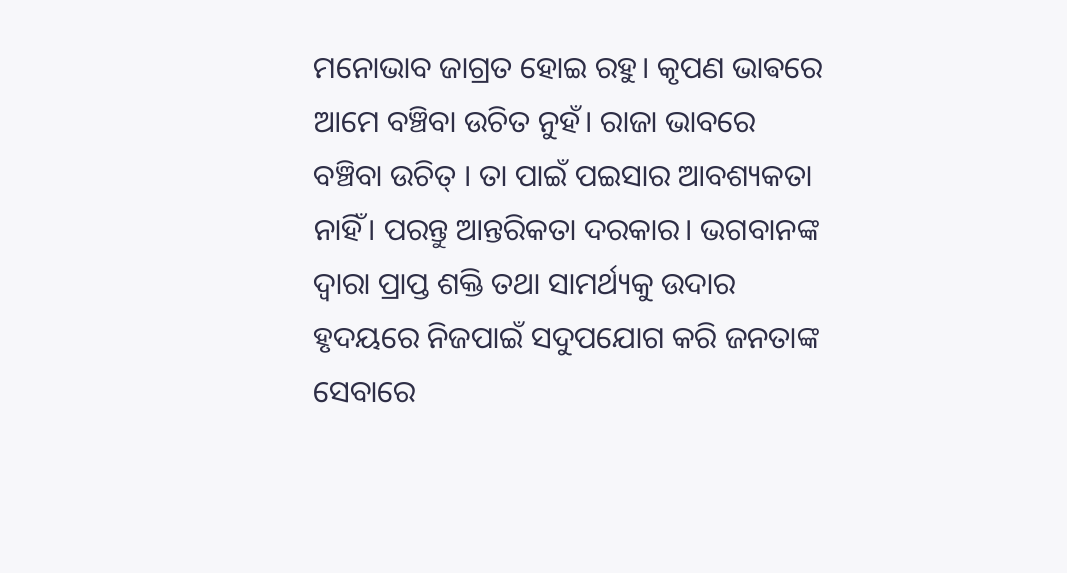ମନୋଭାବ ଜାଗ୍ରତ ହୋଇ ରହୁ। କୃପଣ ଭାଵରେ ଆମେ ବଞ୍ଚିବା ଉଚିତ ନୁହଁ। ରାଜା ଭାବରେ ବଞ୍ଚିବା ଉଚିତ୍ । ତା ପାଇଁ ପଇସାର ଆବଶ୍ୟକତା ନାହିଁ। ପରନ୍ତୁ ଆନ୍ତରିକତା ଦରକାର। ଭଗବାନଙ୍କ ଦ୍ୱାରା ପ୍ରାପ୍ତ ଶକ୍ତି ତଥା ସାମର୍ଥ୍ୟକୁ ଉଦାର ହୃଦୟରେ ନିଜପାଇଁ ସଦୁପଯୋଗ କରି ଜନତାଙ୍କ ସେବାରେ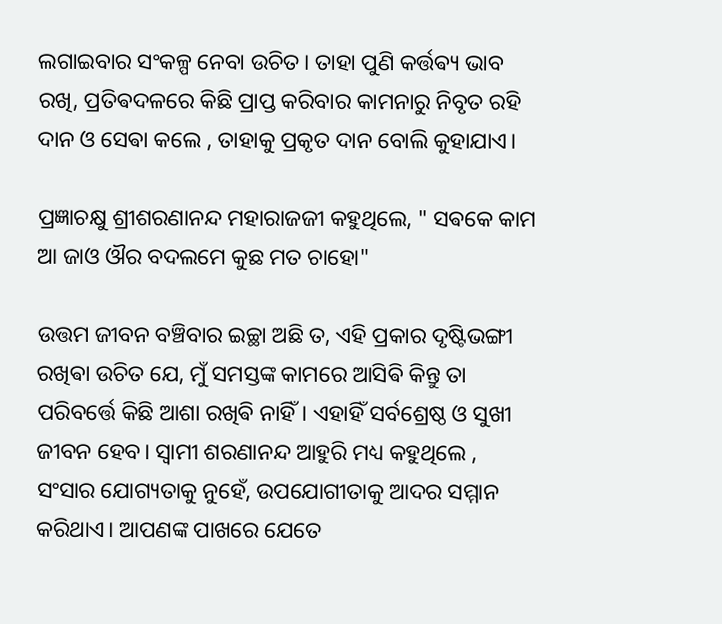ଲଗାଇବାର ସଂକଳ୍ପ ନେବା ଉଚିତ। ତାହା ପୁଣି ‌କର୍ତ୍ତଵ୍ୟ ଭାବ ରଖି, ପ୍ରତିଵଦଳରେ କିଛି ପ୍ରାପ୍ତ କରିବାର କାମନାରୁ ନିବୃତ ରହି ଦାନ ଓ ସେଵା କଲେ , ତାହାକୁ ପ୍ରକୃତ ଦାନ ବୋଲି କୁହାଯାଏ।

ପ୍ରଜ୍ଞାଚକ୍ଷୁ ଶ୍ରୀଶରଣାନନ୍ଦ ମହାରାଜଜୀ କହୁଥିଲେ, " ସଵକେ କାମ ଆ ଜାଓ ଔର ବଦଲମେ କୁଛ ମତ ଚାହୋ"

ଉତ୍ତମ ଜୀବନ ବଞ୍ଚିବାର ଇଚ୍ଛା ଅଛି ତ, ଏହି ପ୍ରକାର ଦୃଷ୍ଟିଭଙ୍ଗୀ ରଖିଵା ଉଚିତ ଯେ, ମୁଁ ସମସ୍ତଙ୍କ କାମରେ ଆସିଵି କିନ୍ତୁ ତା ପରିବର୍ତ୍ତେ କିଛି ଆଶା ରଖିଵି ନାହିଁ। ଏହାହିଁ ସର୍ବଶ୍ରେଷ୍ଠ ଓ ସୁଖୀ ଜୀବନ ହେବ। ସ୍ୱାମୀ ଶରଣାନନ୍ଦ ଆହୁରି ମଧ୍ୟ କହୁଥିଲେ , ସଂସାର ଯୋଗ୍ୟତାକୁ ନୁହେଁ, ଉପଯୋଗୀତାକୁ ଆଦର ସମ୍ମାନ କରିଥାଏ। ଆପଣଙ୍କ ପାଖରେ ଯେତେ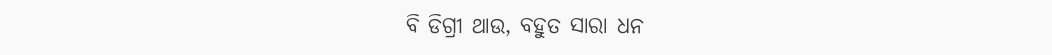ବି ଡିଗ୍ରୀ ଥାଉ, ବହୁତ ସାରା ଧନ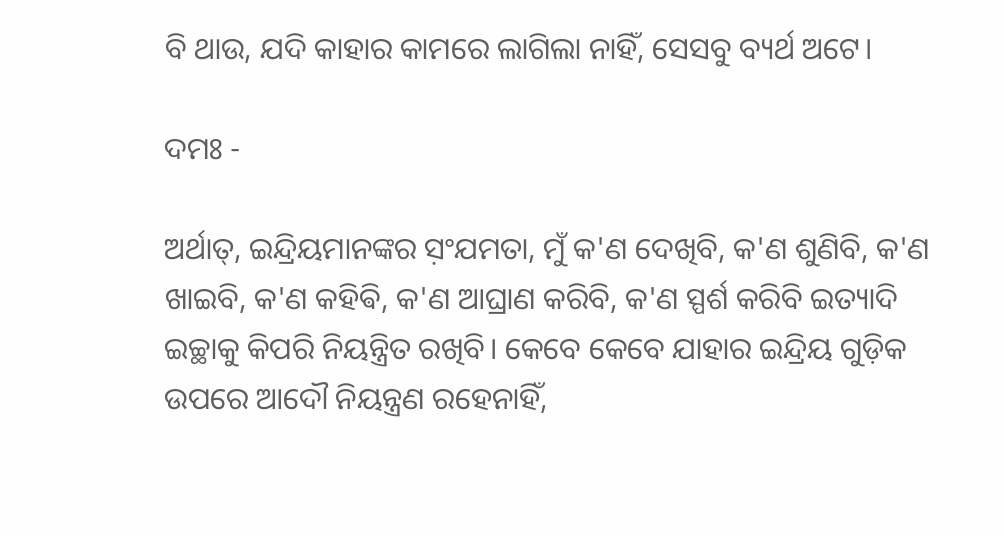ବି ଥାଉ, ଯଦି କା‌ହାର କାମରେ ଲାଗିଲା ନାହିଁ, ସେସବୁ ବ୍ୟର୍ଥ ଅଟେ।

ଦମଃ -

ଅର୍ଥାତ୍, ଇନ୍ଦ୍ରିୟମାନଙ୍କର ସ଼ଂଯମତା, ମୁଁ କ'ଣ ଦେଖିବି, କ'ଣ ଶୁଣିବି, କ'ଣ ଖାଇବି, କ'ଣ କହିଵି, କ'ଣ ଆଘ୍ରାଣ କରିବି, କ'ଣ ସ୍ପର୍ଶ କରିବି ଇତ୍ୟାଦି ଇଚ୍ଛାକୁ କିପରି ନିୟନ୍ତ୍ରିତ ରଖିବି। କେବେ କେବେ ଯାହାର ଇନ୍ଦ୍ରିୟ ଗୁଡ଼ିକ ଉପରେ ଆଦୌ ନିୟନ୍ତ୍ରଣ ରହେନାହିଁ,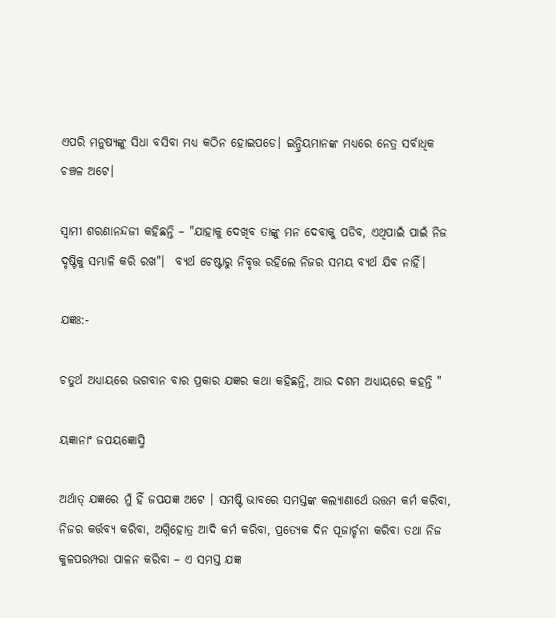ଏପରି ମନୁଷ୍ୟଙ୍କୁ ସିଧା ବସିବା ମଧ୍ୟ କଠିନ ହୋଇପଡେ। ଇନ୍ଦ୍ରିୟମାନଙ୍କ ମଧ୍ୟରେ ନେତ୍ର ସର୍ବାଧିକ ଚଞ୍ଚଳ ଅଟେ।

ସ୍ୱାମୀ ଶରଣାନନ୍ଦଜୀ କହିଛନ୍ତି – "ଯାହାକୁ ଦେଖିବ ତାଙ୍କୁ ମନ ଦେବାକୁ ପଡିବ, ଏଥିପାଇଁ ପାଇଁ ନିଜ ଦୃଷ୍ଟିକୁ ସମ୍ଭାଳି କରି ରଖ"।  ବ୍ୟର୍ଥ ଚେଷ୍ଟାରୁ ନିବୃତ୍ତ ରହିଲେ ନିଜର ସମୟ ବ୍ୟର୍ଥ ଯିଵ ନାହିଁ।

ଯଜ୍ଞଃ:-

ଚତୁର୍ଥ ଅଧ୍ୟାୟରେ ଭଗବାନ ବାର ପ୍ରକାର ଯଜ୍ଞର କଥା କହିଛନ୍ତି, ଆଉ ଦଶମ ଅଧ୍ୟାୟରେ କହନ୍ତି "

ୟଜ୍ଞାନାଂ ଜପୟଜ୍ଞୋସ୍ମି

ଅର୍ଥାତ୍ ଯଜ୍ଞରେ ମୁଁ ହିଁ ଜପଯଜ୍ଞ ଅଟେ । ସମଷ୍ଟି ଭାବରେ ସମସ୍ତଙ୍କ କଲ୍ୟାଣାର୍ଥେ ଉତ୍ତମ କର୍ମ କରିବା, ନିଜର କର୍ତ୍ତବ୍ୟ କରିବା, ଅଗ୍ନିହୋତ୍ର ଆଦି କର୍ମ କରିବା, ପ୍ରତ୍ୟେକ ଦିନ ପୂଜାର୍ଚ୍ଚନା କରିବା ତଥା ନିଜ କୁଳପରମ୍ପରା ପାଳନ କରିବା – ଏ ସମସ୍ତ ଯଜ୍ଞ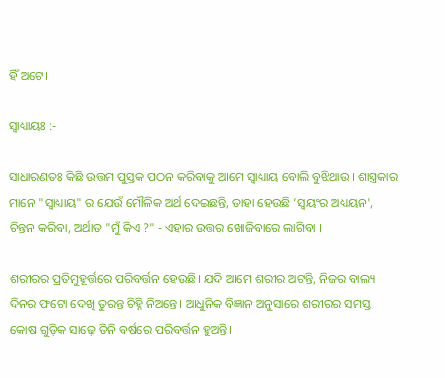ହିଁ ଅଟେ।

ସ୍ୱାଧ୍ୟାୟଃ :-

ସାଧାରଣତଃ କିଛି ଉତ୍ତମ ପୁସ୍ତକ ପଠନ କରିବାକୁ ଆମେ ସ୍ୱାଧ୍ୟାୟ ବୋଲି ବୁଝିଥାଉ । ଶାସ୍ତ୍ରକାର ମାନେ "ସ୍ୱାଧ୍ୟାୟ" ର ଯେଉଁ ମୌଳିକ ଅର୍ଥ ଦେଇଛନ୍ତି, ତାହା ହେଉଛି ’ସ୍ୱୟଂର ଅଧ୍ୟୟନ', ଚିନ୍ତନ କରିବା, ଅର୍ଥାତ "ମୁଁ କିଏ ?" - ଏହାର ଉତ୍ତର ଖୋଜିବାରେ ଲାଗିବା ।

ଶରୀରର ପ୍ରତିମୁହୂର୍ତ୍ତରେ ପରିବର୍ତ୍ତନ ହେଉଛି‌। ଯଦି ଆମେ ଶରୀର ଅଟନ୍ତି, ନିଜର ବାଲ୍ୟ ଦିନର ଫଟୋ ଦେଖି ତୁରନ୍ତ ଚିହ୍ନି ନିଅନ୍ତେ। ଆଧୁନିକ ବିଜ୍ଞାନ ଅନୁସାରେ ଶରୀରର ସମସ୍ତ କୋଷ ଗୁଡ଼ିକ ସାଢ଼େ ତିନି ବର୍ଷରେ ପରିବର୍ତ୍ତନ ହୁଅନ୍ତି।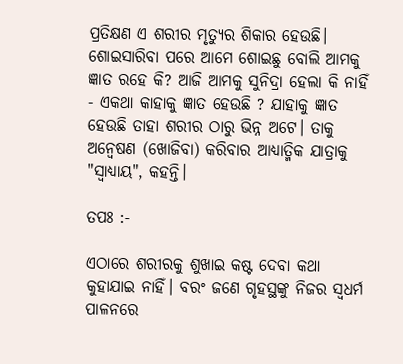ପ୍ରତିକ୍ଷଣ ଏ ଶରୀର ମୃତ୍ୟୁର ଶିକାର ହେଉଛି। ଶୋଇସାରିବା ପରେ ଆମେ ଶୋଇଛୁ ବୋଲି ଆମକୁ ଜ୍ଞାତ ରହେ କି? ଆଜି ଆମକୁ ସୁନିଦ୍ରା ହେଲା କି ନାହିଁ - ଏକଥା କାହାକୁ ଜ୍ଞାତ ହେଉଛି ? ଯାହାକୁ ଜ୍ଞାତ ହେଉଛି ତାହା ଶରୀର ଠାରୁ ଭିନ୍ନ ଅଟେ। ତାକୁ ଅନ୍ୱେଷଣ (ଖୋଜିବା) କରିବାର ଆଧ୍ୟାତ୍ମିକ ଯାତ୍ରାକୁ "ସ୍ୱାଧ୍ୟାୟ", କହନ୍ତି।

ତପଃ :-

ଏଠାରେ ଶରୀରକୁ ଶୁଖାଇ କଷ୍ଟ ଦେବା କଥା କୁହାଯାଇ ନାହିଁ। ବରଂ ଜଣେ ଗୃହସ୍ଥଙ୍କୁ ନିଜର ସ୍ୱଧର୍ମ ପାଳନରେ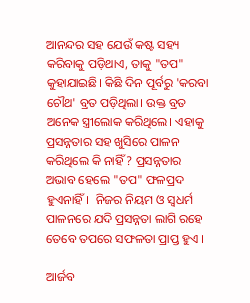ଆନନ୍ଦର ସହ ଯେଉଁ କଷ୍ଟ ସହ୍ୟ କରିବାକୁ ପଡ଼ିଥାଏ, ତାକୁ "ତପ" କୁହାଯାଇଛି। କିଛି ଦିନ ପୂର୍ବରୁ 'କରବା ଚୌଥ' ବ୍ରତ ପଡ଼ିଥିଲା। ଉକ୍ତ ବ୍ରତ ଅନେକ ସ୍ତ୍ରୀଲୋକ କରିଥିଲେ। ଏହାକୁ ପ୍ରସନ୍ନତାର ସହ ଖୁସିରେ ପାଳନ କରିଥିଲେ କି ନାହିଁ ? ପ୍ରସନ୍ନତାର ଅଭାବ ହେଲେ "ତପ" ଫଳପ୍ରଦ ହୁଏନାହିଁ।  ନିଜର ନିୟମ ଓ ସ୍ୱଧର୍ମ ପାଳନରେ ଯଦି ପ୍ରସନ୍ନତା ଲାଗି ରହେ ତେବେ ତପରେ ସଫଳତା ପ୍ରାପ୍ତ ହୁଏ ।

ଆର୍ଜବ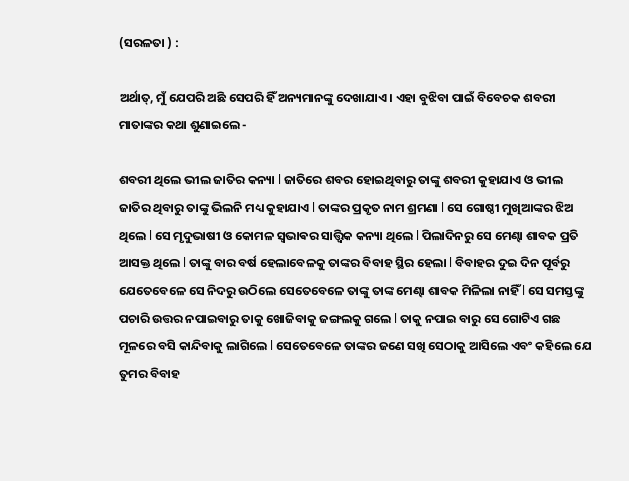(ସରଳତା ) :

ଅର୍ଥାତ୍‍‍, ମୁଁ ଯେପରି ଅଛି ସେପରି ହିଁ ଅନ୍ୟମାନଙ୍କୁ ଦେଖାଯାଏ । ଏହା ବୁଝିବା ପାଇଁ ବିବେଚକ ଶବରୀ ମାତାଙ୍କର କଥା ଶୁଣାଇଲେ -

ଶବରୀ ଥିଲେ ଭୀଲ ଜାତିର କନ୍ୟା l ଜାତିରେ ଶବର ହୋଇଥିବାରୁ ତାଙ୍କୁ ଶବରୀ କୁହାଯାଏ ଓ ଭୀଲ ଜାତିର ଥିବାରୁ ତାଙ୍କୁ ଭିଲନି ମଧ୍ୟ କୁହାଯାଏ l ତାଙ୍କର ପ୍ରକୃତ ନାମ ଶ୍ରମଣା l ସେ ଗୋଷ୍ଠୀ ମୁଖିଆଙ୍କର ଝିଅ ଥିଲେ l ସେ ମୃଦୁଭାଷୀ ଓ କୋମଳ ସ୍ଵଭାଵର ସାତ୍ତ୍ଵିକ କନ୍ୟା ଥିଲେ l ପିଲାଦିନରୁ ସେ ମେଣ୍ଢା ଶାବକ ପ୍ରତି ଆସକ୍ତ ଥିଲେ l ତାଙ୍କୁ ବାର ବର୍ଷ ହେଲାବେଳକୁ ତାଙ୍କର ବିବାହ ସ୍ଥିର ହେଲା l ବିବାହର ଦୁଇ ଦିନ ପୂର୍ବରୁ ଯେତେବେଳେ ସେ ନିଦରୁ ଉଠିଲେ ସେତେବେଳେ ତାଙ୍କୁ ତାଙ୍କ ମେଣ୍ଢା ଶାବକ ମିଳିଲା ନାହିଁ l ସେ ସମସ୍ତଙ୍କୁ ପଚାରି ଉତ୍ତର ନପାଇବାରୁ ତାକୁ ଖୋଜିବାକୁ ଜଙ୍ଗଲକୁ ଗଲେ l ତାକୁ ନପାଇ ବାରୁ ସେ ଗୋଟିଏ ଗଛ ମୂଳରେ ବସି କାନ୍ଦିବାକୁ ଲାଗିଲେ l ସେତେବେଳେ ତାଙ୍କର ଜଣେ ସଖି ସେଠାକୁ ଆସିଲେ ଏବଂ କହିଲେ ଯେ ତୁମର ବିବାହ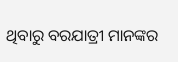ଥିବାରୁ ବରଯାତ୍ରୀ ମାନଙ୍କର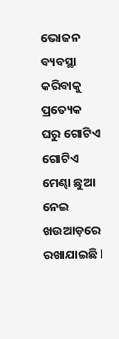ଭୋଜନ ବ୍ୟବସ୍ଥା କରିବାକୁ ପ୍ରତ୍ୟେକ ଘରୁ ଗୋଟିଏ ଗୋଟିଏ ମେଣ୍ଢା ଛୁଆ ନେଇ ଖଉଆଡ଼ରେ ରଖାଯାଇଛି l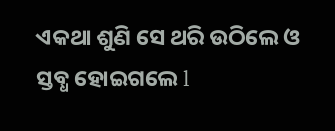ଏକଥା ଶୁଣି ସେ ଥରି ଉଠିଲେ ଓ ସ୍ତବ୍ଧ ହୋଇଗଲେ l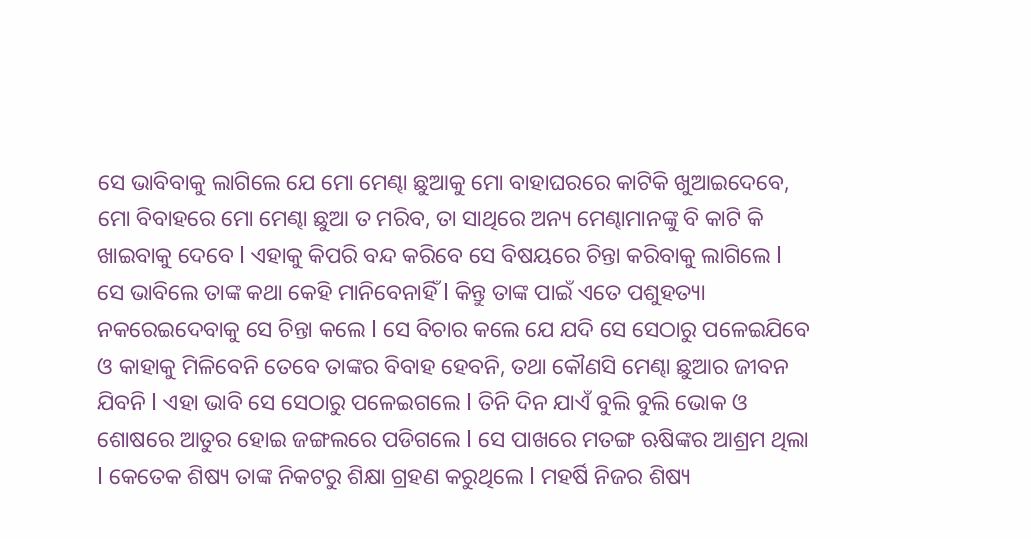ସେ ଭାବିବାକୁ ଲାଗିଲେ ଯେ ମୋ ମେଣ୍ଢା ଛୁଆକୁ ମୋ ବାହାଘରରେ କାଟିକି ଖୁଆଇଦେବେ, ମୋ ବିବାହରେ ମୋ ମେଣ୍ଢା ଛୁଆ ତ ମରିବ, ତା ସାଥିରେ ଅନ୍ୟ ମେଣ୍ଢାମାନଙ୍କୁ ବି କାଟି କି ଖାଇବାକୁ ଦେବେ l ଏହାକୁ କିପରି ବନ୍ଦ କରିବେ ସେ ବିଷୟରେ ଚିନ୍ତା କରିବାକୁ ଲାଗିଲେ l ସେ ଭାବିଲେ ତାଙ୍କ କଥା କେହି ମାନିବେନାହିଁ l କିନ୍ତୁ ତାଙ୍କ ପାଇଁ ଏତେ ପଶୁହତ୍ୟା ନକରେଇଦେବାକୁ ସେ ଚିନ୍ତା କଲେ l ସେ ବିଚାର କଲେ ଯେ ଯଦି ସେ ସେଠାରୁ ପଳେଇଯିବେ ଓ କାହାକୁ ମିଳିବେନି ତେବେ ତାଙ୍କର ବିବାହ ହେବନି, ତଥା କୌଣସି ମେଣ୍ଢା ଛୁଆର ଜୀବନ ଯିବନି l ଏହା ଭାବି ସେ ସେଠାରୁ ପଳେଇଗଲେ l ତିନି ଦିନ ଯାଏଁ ବୁଲି ବୁଲି ଭୋକ ଓ ଶୋଷରେ ଆତୁର ହୋଇ ଜଙ୍ଗଲରେ ପଡିଗଲେ l ସେ ପାଖରେ ମତଙ୍ଗ ଋଷିଙ୍କର ଆଶ୍ରମ ଥିଲା l କେତେକ ଶିଷ୍ୟ ତାଙ୍କ ନିକଟରୁ ଶିକ୍ଷା ଗ୍ରହଣ କରୁଥିଲେ l ମହର୍ଷି ନିଜର ଶିଷ୍ୟ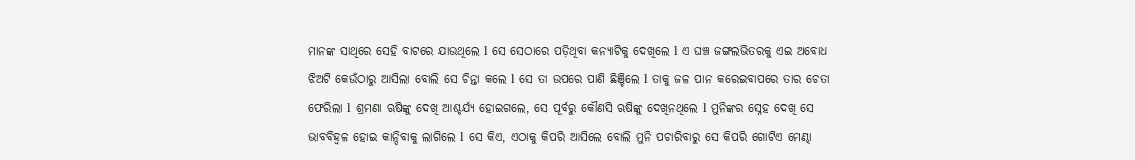ମାନଙ୍କ ସାଥିରେ ସେହି ବାଟରେ ଯାଉଥିଲେ l ସେ ସେଠାରେ ପଡ଼ିଥିବା କନ୍ୟାଟିକୁ ଦେଖିଲେ l ଏ ଘଞ୍ଚ ଜଙ୍ଗଲଭିତରକୁ ଏଇ ଅବୋଧ ଝିଅଟି କେଉଁଠାରୁ ଆସିଲା ବୋଲି ସେ ଚିନ୍ତା କଲେ l ସେ ତା ଉପରେ ପାଣି ଛିଞ୍ଚିଲେ l ତାକୁ ଜଳ ପାନ କରେଇବାପରେ ତାର ଚେତା ଫେରିଲା l ଶ୍ରମଣା ଋଷିଙ୍କୁ ଦେଖି ଆଶ୍ଚର୍ଯ୍ୟ ହୋଇଗଲେ, ସେ ପୂର୍ବରୁ କୌଣସି ଋଷିଙ୍କୁ ଦେଖିନଥିଲେ l ମୁନିଙ୍କର ସ୍ନେହ ଦେଖି ସେ ଭାବବିହ୍ଵଳ ହୋଇ କାନ୍ଦିବାକୁ ଲାଗିଲେ l ସେ କିଏ, ଏଠାକୁ କିପରି ଆସିଲେ ବୋଲି ମୁନି ପଚାରିବାରୁ ସେ କିପରି ଗୋଟିଏ ମେଣ୍ଢା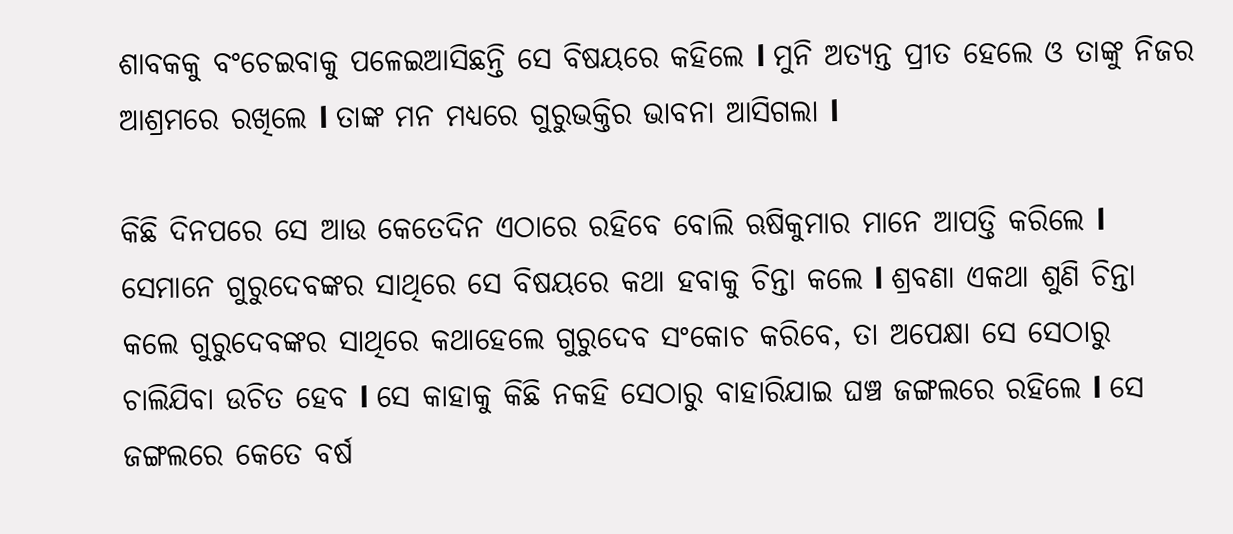ଶାବକକୁ ବଂଚେଇବାକୁ ପଳେଇଆସିଛନ୍ତି ସେ ବିଷୟରେ କହିଲେ l ମୁନି ଅତ୍ୟନ୍ତ ପ୍ରୀତ ହେଲେ ଓ ତାଙ୍କୁ ନିଜର ଆଶ୍ରମରେ ରଖିଲେ l ତାଙ୍କ ମନ ମଧ୍ୟରେ ଗୁରୁଭକ୍ତିର ଭାବନା ଆସିଗଲା l

କିଛି ଦିନପରେ ସେ ଆଉ କେତେଦିନ ଏଠାରେ ରହିବେ ବୋଲି ଋଷିକୁମାର ମାନେ ଆପତ୍ତି କରିଲେ l ସେମାନେ ଗୁରୁଦେବଙ୍କର ସାଥିରେ ସେ ବିଷୟରେ କଥା ହବାକୁ ଚିନ୍ତା କଲେ l ଶ୍ରବଣା ଏକଥା ଶୁଣି ଚିନ୍ତା କଲେ ଗୁରୁଦେବଙ୍କର ସାଥିରେ କଥାହେଲେ ଗୁରୁଦେବ ସଂକୋଚ କରିବେ, ତା ଅପେକ୍ଷା ସେ ସେଠାରୁ ଚାଲିଯିବା ଉଚିତ ହେବ l ସେ କାହାକୁ କିଛି ନକହି ସେଠାରୁ ବାହାରିଯାଇ ଘଞ୍ଚ ଜଙ୍ଗଲରେ ରହିଲେ l ସେ ଜଙ୍ଗଲରେ କେତେ ବର୍ଷ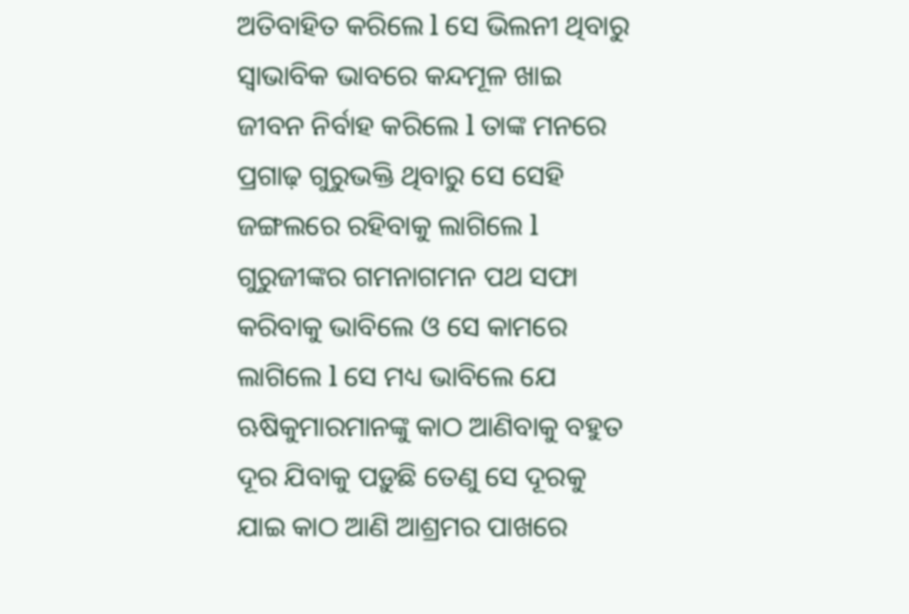ଅତିବାହିତ କରିଲେ l ସେ ଭିଲନୀ ଥିବାରୁ ସ୍ୱାଭାବିକ ଭାବରେ କନ୍ଦମୂଳ ଖାଇ ଜୀବନ ନିର୍ବାହ କରିଲେ l ତାଙ୍କ ମନରେ ପ୍ରଗାଢ଼ ଗୁରୁଭକ୍ତି ଥିବାରୁ ସେ ସେହି ଜଙ୍ଗଲରେ ରହିବାକୁ ଲାଗିଲେ l ଗୁରୁଜୀଙ୍କର ଗମନାଗମନ ପଥ ସଫା କରିବାକୁ ଭାବିଲେ ଓ ସେ କାମରେ ଲାଗିଲେ l ସେ ମଧ୍ୟ ଭାବିଲେ ଯେ ଋଷିକୁମାରମାନଙ୍କୁ କାଠ ଆଣିବାକୁ ବହୁତ ଦୂର ଯିବାକୁ ପଡ଼ୁଛି ତେଣୁ ସେ ଦୂରକୁ ଯାଇ କାଠ ଆଣି ଆଶ୍ରମର ପାଖରେ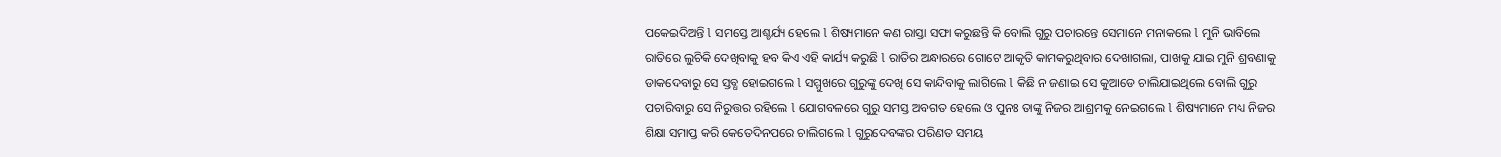ପକେଇଦିଅନ୍ତି l ସମସ୍ତେ ଆଶ୍ଚର୍ଯ୍ୟ ହେଲେ l ଶିଷ୍ୟମାନେ କଣ ରାସ୍ତା ସଫା କରୁଛନ୍ତି କି ବୋଲି ଗୁରୁ ପଚାରନ୍ତେ ସେମାନେ ମନାକଲେ l ମୁନି ଭାବିଲେ ରାତିରେ ଲୁଚିକି ଦେଖିବାକୁ ହବ କିଏ ଏହି କାର୍ଯ୍ୟ କରୁଛି l ରାତିର ଅନ୍ଧାରରେ ଗୋଟେ ଆକୃତି କାମକରୁଥିବାର ଦେଖାଗଲା, ପାଖକୁ ଯାଇ ମୁନି ଶ୍ରବଣାକୁ ଡାକଦେବାରୁ ସେ ସ୍ତବ୍ଧ ହୋଇଗଲେ l ସମ୍ମୁଖରେ ଗୁରୁଙ୍କୁ ଦେଖି ସେ କାନ୍ଦିବାକୁ ଲାଗିଲେ l କିଛି ନ ଜଣାଇ ସେ କୁଆଡେ ଚାଲିଯାଇଥିଲେ ବୋଲି ଗୁରୁ ପଚାରିବାରୁ ସେ ନିରୁତ୍ତର ରହିଲେ l ଯୋଗବଳରେ ଗୁରୁ ସମସ୍ତ ଅବଗତ ହେଲେ ଓ ପୁନଃ ତାଙ୍କୁ ନିଜର ଆଶ୍ରମକୁ ନେଇଗଲେ l ଶିଷ୍ୟମାନେ ମଧ୍ୟ ନିଜର ଶିକ୍ଷା ସମାପ୍ତ କରି କେତେଦିନପରେ ଚାଲିଗଲେ l ଗୁରୁଦେବଙ୍କର ପରିଣତ ସମୟ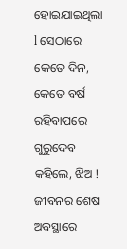ହୋଇଯାଇଥିଲା l ସେଠାରେ କେତେ ଦିନ, କେତେ ବର୍ଷ ରହିବାପରେ ଗୁରୁଦେବ କହିଲେ, ଝିଅ ! ଜୀବନର ଶେଷ ଅବସ୍ଥାରେ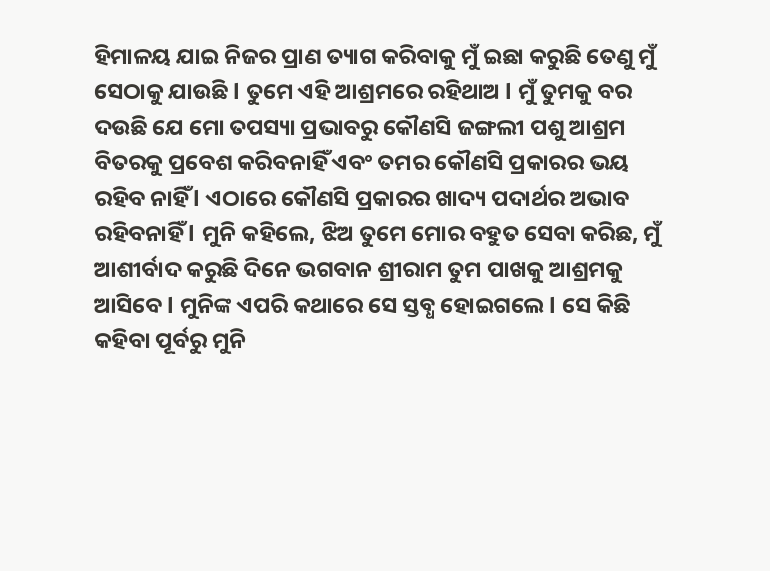ହିମାଳୟ ଯାଇ ନିଜର ପ୍ରାଣ ତ୍ୟାଗ କରିବାକୁ ମୁଁ ଇଛା କରୁଛି ତେଣୁ ମୁଁ ସେଠାକୁ ଯାଉଛି l ତୁମେ ଏହି ଆଶ୍ରମରେ ରହିଥାଅ l ମୁଁ ତୁମକୁ ବର ଦଉଛି ଯେ ମୋ ତପସ୍ୟା ପ୍ରଭାବରୁ କୌଣସି ଜଙ୍ଗଲୀ ପଶୁ ଆଶ୍ରମ ବିତରକୁ ପ୍ରବେଶ କରିବନାହିଁ ଏବଂ ତମର କୌଣସି ପ୍ରକାରର ଭୟ ରହିବ ନାହିଁ l ଏଠାରେ କୌଣସି ପ୍ରକାରର ଖାଦ୍ୟ ପଦାର୍ଥର ଅଭାବ ରହିବନାହିଁ l ମୁନି କହିଲେ, ଝିଅ ତୁମେ ମୋର ବହୁତ ସେବା କରିଛ, ମୁଁ ଆଶୀର୍ବାଦ କରୁଛି ଦିନେ ଭଗବାନ ଶ୍ରୀରାମ ତୁମ ପାଖକୁ ଆଶ୍ରମକୁ ଆସିବେ l ମୁନିଙ୍କ ଏପରି କଥାରେ ସେ ସ୍ତବ୍ଧ ହୋଇଗଲେ l ସେ କିଛି କହିବା ପୂର୍ବରୁ ମୁନି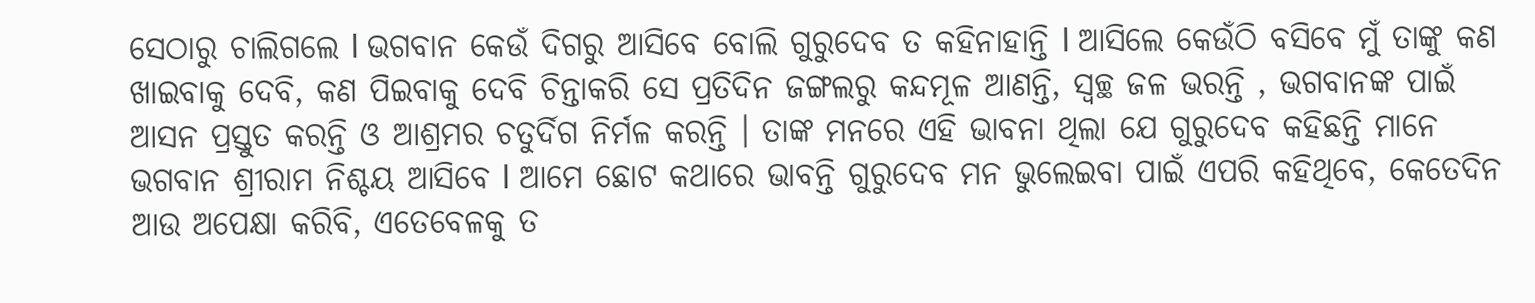ସେଠାରୁ ଚାଲିଗଲେ l ଭଗବାନ କେଉଁ ଦିଗରୁ ଆସିବେ ବୋଲି ଗୁରୁଦେବ ତ କହିନାହାନ୍ତି l ଆସିଲେ କେଉଁଠି ବସିବେ ମୁଁ ତାଙ୍କୁ କଣ ଖାଇବାକୁ ଦେବି, କଣ ପିଇବାକୁ ଦେବି ଚିନ୍ତାକରି ସେ ପ୍ରତିଦିନ ଜଙ୍ଗଲରୁ କନ୍ଦମୂଳ ଆଣନ୍ତି, ସ୍ୱଚ୍ଛ ଜଳ ଭରନ୍ତି , ଭଗବାନଙ୍କ ପାଇଁ ଆସନ ପ୍ରସ୍ତୁତ କରନ୍ତି ଓ ଆଶ୍ରମର ଚତୁର୍ଦିଗ ନିର୍ମଳ କରନ୍ତି । ତାଙ୍କ ମନରେ ଏହି ଭାବନା ଥିଲା ଯେ ଗୁରୁଦେବ କହିଛନ୍ତି ମାନେ ଭଗବାନ ଶ୍ରୀରାମ ନିଶ୍ଚୟ ଆସିବେ l ଆମେ ଛୋଟ କଥାରେ ଭାବନ୍ତି ଗୁରୁଦେବ ମନ ଭୁଲେଇବା ପାଇଁ ଏପରି କହିଥିବେ, କେତେଦିନ ଆଉ ଅପେକ୍ଷା କରିବି, ଏତେବେଳକୁ ତ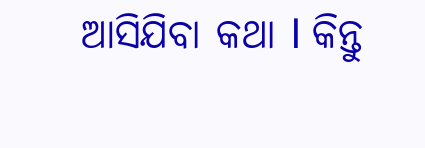ଆସିଯିବା କଥା l କିନ୍ତୁ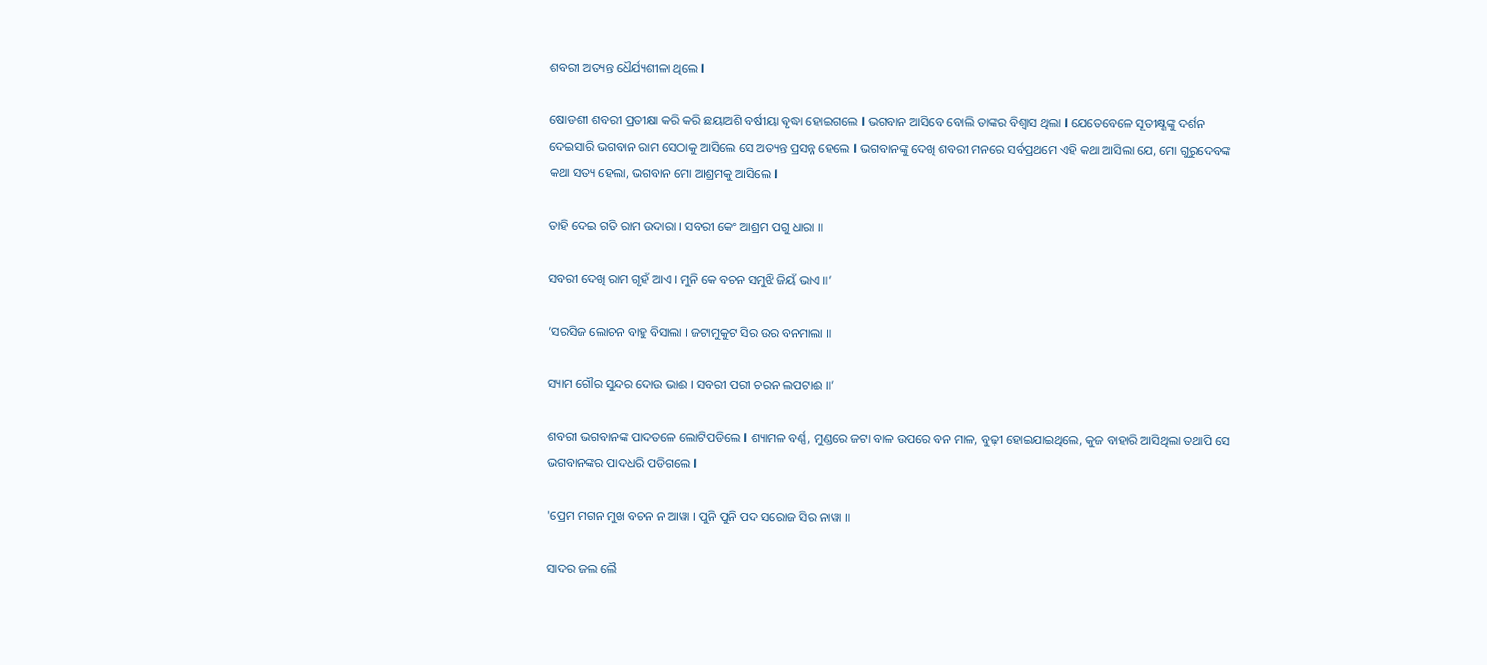ଶବରୀ ଅତ୍ୟନ୍ତ ଧୈର୍ଯ୍ୟଶୀଳା ଥିଲେ l

ଷୋଡଶୀ ଶବରୀ ପ୍ରତୀକ୍ଷା କରି କରି ଛୟାଅଶି ବର୍ଷୀୟା ଵୃଦ୍ଧା ହୋଇଗଲେ l ଭଗବାନ ଆସିବେ ବୋଲି ତାଙ୍କର ବିଶ୍ୱାସ ଥିଲା l ଯେତେବେଳେ ସୂତୀକ୍ଷ୍ଣଙ୍କୁ ଦର୍ଶନ ଦେଇସାରି ଭଗବାନ ରାମ ସେଠାକୁ ଆସିଲେ ସେ ଅତ୍ୟନ୍ତ ପ୍ରସନ୍ନ ହେଲେ l ଭଗବାନଙ୍କୁ ଦେଖି ଶବରୀ ମନରେ ସର୍ବପ୍ରଥମେ ଏହି କଥା ଆସିଲା ଯେ, ମୋ ଗୁରୁଦେବଙ୍କ କଥା ସତ୍ୟ ହେଲା, ଭଗବାନ ମୋ ଆଶ୍ରମକୁ ଆସିଲେ l

ତାହି ଦେଇ ଗତି ରାମ ଉଦାରା । ସବରୀ କେଂ ଆଶ୍ରମ ପଗୁ ଧାରା ॥

ସବରୀ ଦେଖି ରାମ ଗୃହଁ ଆଏ । ମୁନି କେ ବଚନ ସମୁଝି ଜିୟଁ ଭାଏ ॥’

’ସରସିଜ ଲୋଚନ ବାହୁ ବିସାଲା । ଜଟାମୁକୁଟ ସିର ଉର ବନମାଲା ॥

ସ୍ୟାମ ଗୌର ସୁନ୍ଦର ଦୋଉ ଭାଈ । ସବରୀ ପରୀ ଚରନ ଲପଟାଈ ॥’

ଶବରୀ ଭଗବାନଙ୍କ ପାଦତଳେ ଲୋଟିପଡିଲେ l ଶ୍ୟାମଳ ବର୍ଣ୍ଣ, ମୁଣ୍ଡରେ ଜଟା ବାଳ ଉପରେ ବନ ମାଳ, ବୁଢ଼ୀ ହୋଇଯାଇଥିଲେ, କୁଜ ବାହାରି ଆସିଥିଲା ତଥାପି ସେ ଭଗବାନଙ୍କର ପାଦଧରି ପଡିଗଲେ l

'ପ୍ରେମ ମଗନ ମୁଖ ବଚନ ନ ଆୱା । ପୁନି ପୁନି ପଦ ସରୋଜ ସିର ନାୱା ॥

ସାଦର ଜଲ ଲୈ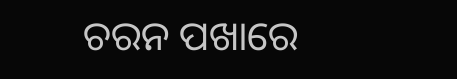ଚରନ ପଖାରେ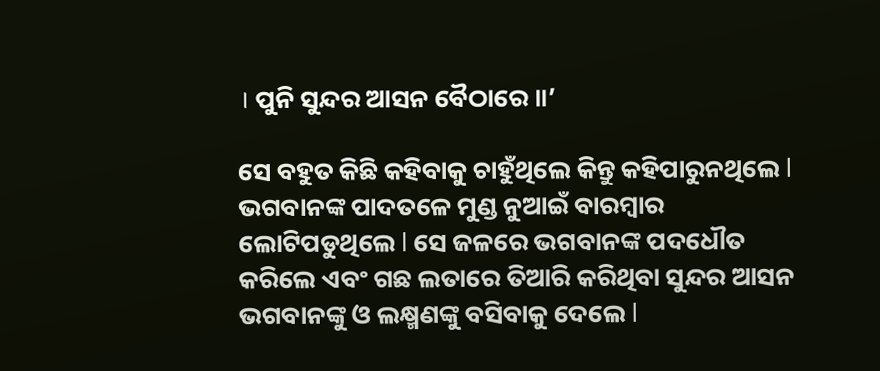। ପୁନି ସୁନ୍ଦର ଆସନ ବୈଠାରେ ॥’

ସେ ବହୁତ କିଛି କହିବାକୁ ଚାହୁଁଥିଲେ କିନ୍ତୁ କହିପାରୁନଥିଲେ l ଭଗବାନଙ୍କ ପାଦତଳେ ମୁଣ୍ଡ ନୁଆଇଁ ବାରମ୍ବାର ଲୋଟିପଡୁଥିଲେ l ସେ ଜଳରେ ଭଗବାନଙ୍କ ପଦଧୌତ କରିଲେ ଏବଂ ଗଛ ଲତାରେ ତିଆରି କରିଥିବା ସୁନ୍ଦର ଆସନ ଭଗବାନଙ୍କୁ ଓ ଲକ୍ଷ୍ମଣଙ୍କୁ ବସିବାକୁ ଦେଲେ l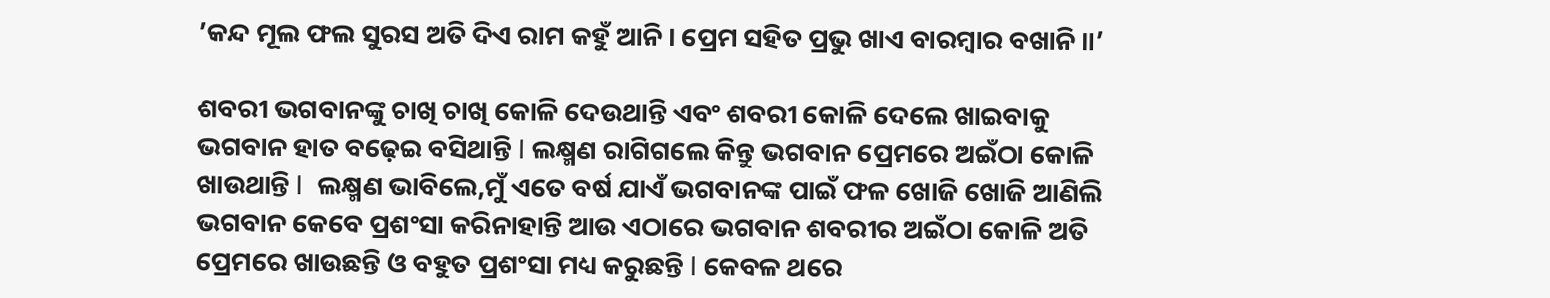’କନ୍ଦ ମୂଲ ଫଲ ସୁରସ ଅତି ଦିଏ ରାମ କହୁଁ ଆନି । ପ୍ରେମ ସହିତ ପ୍ରଭୁ ଖାଏ ବାରମ୍ବାର ବଖାନି ॥’

ଶବରୀ ଭଗବାନଙ୍କୁ ଚାଖି ଚାଖି କୋଳି ଦେଉଥାନ୍ତି ଏବଂ ଶବରୀ କୋଳି ଦେଲେ ଖାଇବାକୁ ଭଗବାନ ହାତ ବଢ଼େଇ ବସିଥାନ୍ତି l ଲକ୍ଷ୍ମଣ ରାଗିଗଲେ କିନ୍ତୁ ଭଗବାନ ପ୍ରେମରେ ଅଇଁଠା କୋଳି ଖାଉଥାନ୍ତି l  ଲକ୍ଷ୍ମଣ ଭାବିଲେ,ମୁଁ ଏତେ ବର୍ଷ ଯାଏଁ ଭଗବାନଙ୍କ ପାଇଁ ଫଳ ଖୋଜି ଖୋଜି ଆଣିଲି ଭଗବାନ କେବେ ପ୍ରଶଂସା କରିନାହାନ୍ତି ଆଉ ଏଠାରେ ଭଗବାନ ଶବରୀର ଅଇଁଠା କୋଳି ଅତି ପ୍ରେମରେ ଖାଉଛନ୍ତି ଓ ବହୁତ ପ୍ରଶଂସା ମଧ୍ୟ କରୁଛନ୍ତି l କେବଳ ଥରେ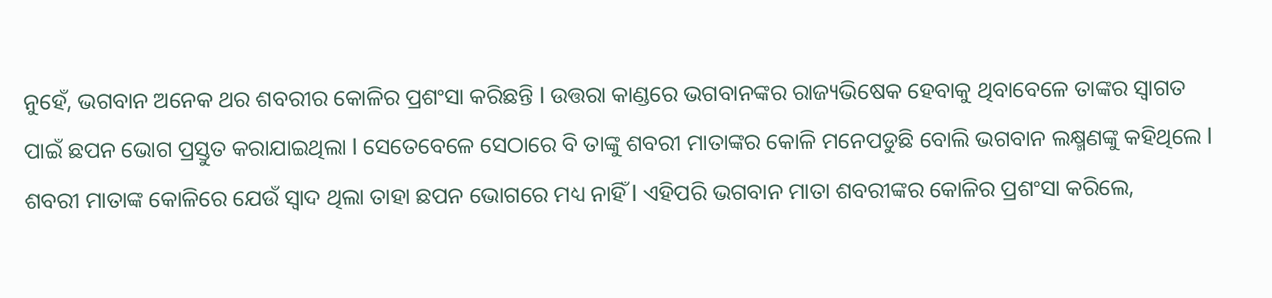ନୁହେଁ, ଭଗବାନ ଅନେକ ଥର ଶବରୀର କୋଳିର ପ୍ରଶଂସା କରିଛନ୍ତି l ଉତ୍ତରା କାଣ୍ଡରେ ଭଗବାନଙ୍କର ରାଜ୍ୟଭିଷେକ ହେବାକୁ ଥିବାବେଳେ ତାଙ୍କର ସ୍ୱାଗତ ପାଇଁ ଛପନ ଭୋଗ ପ୍ରସ୍ତୁତ କରାଯାଇଥିଲା l ସେତେବେଳେ ସେଠାରେ ବି ତାଙ୍କୁ ଶବରୀ ମାତାଙ୍କର କୋଳି ମନେପଡୁଛି ବୋଲି ଭଗବାନ ଲକ୍ଷ୍ମଣଙ୍କୁ କହିଥିଲେ l ଶବରୀ ମାତାଙ୍କ କୋଳିରେ ଯେଉଁ ସ୍ୱାଦ ଥିଲା ତାହା ଛପନ ଭୋଗରେ ମଧ୍ୟ ନାହିଁ l ଏହିପରି ଭଗବାନ ମାତା ଶବରୀଙ୍କର କୋଳିର ପ୍ରଶଂସା କରିଲେ,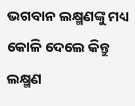ଭଗବାନ ଲକ୍ଷ୍ମଣଙ୍କୁ ମଧ୍ୟ କୋଳି ଦେଲେ କିନ୍ତୁ ଲକ୍ଷ୍ମଣ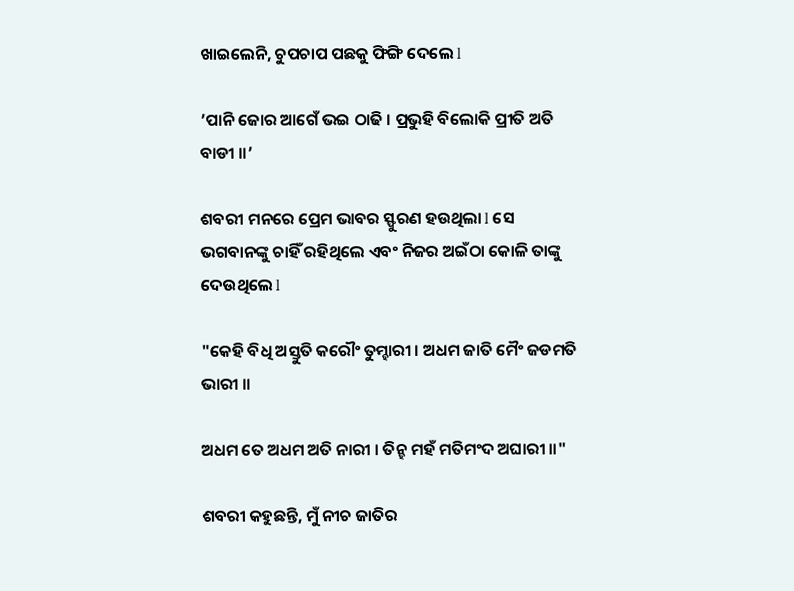ଖାଇଲେନି, ଚୁପଚାପ ପଛକୁ ଫିଙ୍ଗି ଦେଲେ l

’ପାନି ଜୋର ଆଗେଁ ଭଇ ଠାଢି । ପ୍ରଭୁହି ବିଲୋକି ପ୍ରୀତି ଅତି ବାଡୀ ॥’

ଶବରୀ ମନରେ ପ୍ରେମ ଭାବର ସ୍ଫୁରଣ ହଉଥିଲା l ସେ ଭଗବାନଙ୍କୁ ଚାହିଁ ରହିଥିଲେ ଏବଂ ନିଜର ଅଇଁଠା କୋଳି ତାଙ୍କୁ ଦେଉଥିଲେ l

"କେହି ବିଧି ଅସ୍ତୁତି କରୌଂ ତୁମ୍ହାରୀ । ଅଧମ ଜାତି ମୈଂ ଜଡମତି ଭାରୀ ॥

ଅଧମ ତେ ଅଧମ ଅତି ନାରୀ । ତିନ୍ହ ମହଁ ମତିମଂଦ ଅଘାରୀ ॥"

ଶବରୀ କହୁଛନ୍ତି, ମୁଁ ନୀଚ ଜାତିର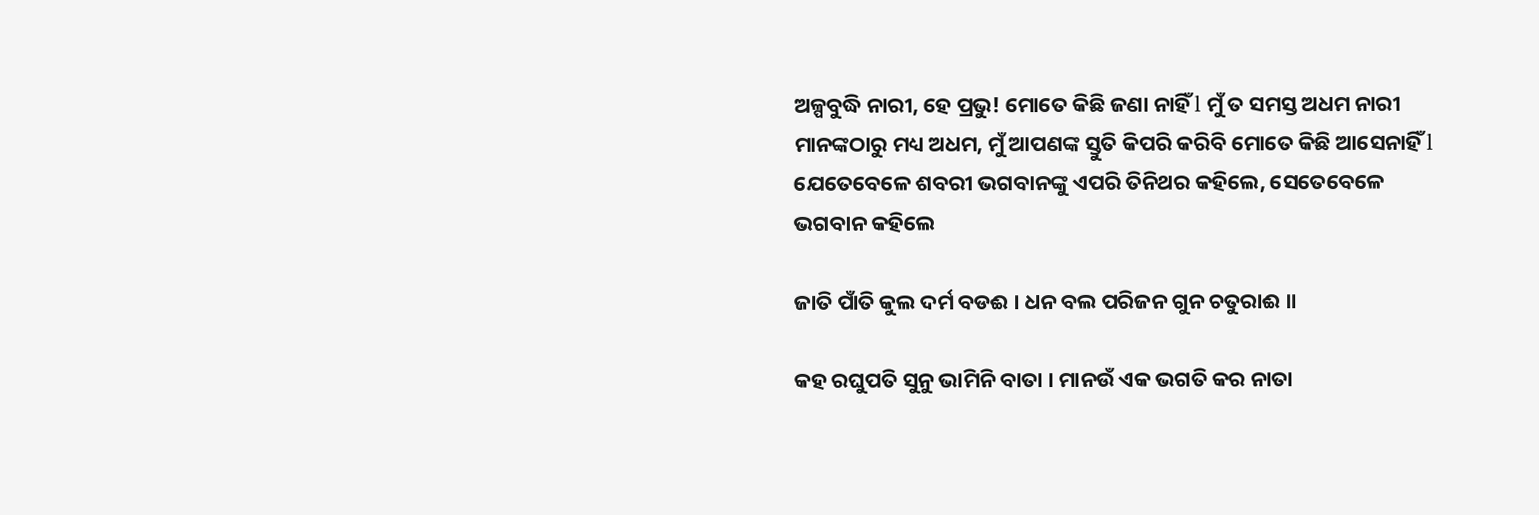ଅଳ୍ପବୁଦ୍ଧି ନାରୀ, ହେ ପ୍ରଭୁ! ମୋତେ କିଛି ଜଣା ନାହିଁ l ମୁଁ ତ ସମସ୍ତ ଅଧମ ନାରୀ ମାନଙ୍କଠାରୁ ମଧ୍ୟ ଅଧମ, ମୁଁ ଆପଣଙ୍କ ସ୍ତୁତି କିପରି କରିବି ମୋତେ କିଛି ଆସେନାହିଁ l ଯେତେବେଳେ ଶବରୀ ଭଗବାନଙ୍କୁ ଏପରି ତିନିଥର କହିଲେ, ସେତେବେଳେ ଭଗବାନ କହିଲେ

ଜାତି ପାଁତି କୁଲ ଦର୍ମ ବଡଈ । ଧନ ବଲ ପରିଜନ ଗୁନ ଚତୁରାଈ ॥

କହ ରଘୁପତି ସୁନୁ ଭାମିନି ବାତା । ମାନଉଁ ଏକ ଭଗତି କର ନାତା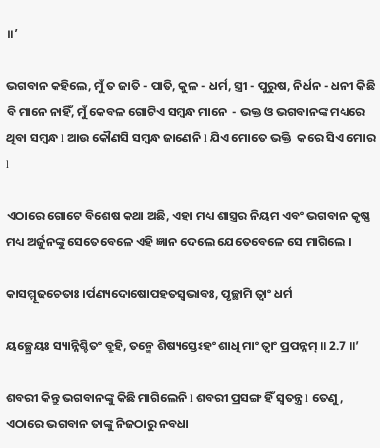॥’

ଭଗବାନ କହିଲେ, ମୁଁ ତ ଜାତି - ପାତି, କୁଳ - ଧର୍ମ, ସ୍ତ୍ରୀ - ପୁରୁଷ, ନିର୍ଧନ - ଧନୀ କିଛି ବି ମାନେ ନାହିଁ, ମୁଁ କେବଳ ଗୋଟିଏ ସମ୍ବନ୍ଧ ମାନେ  - ଭକ୍ତ ଓ ଭଗବାନଙ୍କ ମଧ୍ୟରେ ଥିବା ସମ୍ବନ୍ଧ l ଆଉ କୌଣସି ସମ୍ବନ୍ଧ ଜାଣେନି l ଯିଏ ମୋତେ ଭକ୍ତି  କରେ ସିଏ ମୋର l

ଏଠାରେ ଗୋଟେ ବିଶେଷ କଥା ଅଛି, ଏହା ମଧ୍ୟ ଶାସ୍ତ୍ରର ନିୟମ ଏବଂ ଭଗବାନ କୃଷ୍ଣ ମଧ୍ୟ ଅର୍ଜୁନଙ୍କୁ ସେତେବେଳେ ଏହି ଜ୍ଞାନ ଦେଲେ ଯେତେବେଳେ ସେ ମାଗିଲେ ।

କାସମ୍ମୂଢଚେତାଃ ।ର୍ପଣ୍ୟଦୋଷୋପହତସ୍ୱଭାବଃ, ପୃଚ୍ଛାମି ତ୍ୱାଂ ଧର୍ମ

ୟଚ୍ଛ୍ରେୟଃ ସ୍ୟାନ୍ନିଶ୍ଚିତଂ ବ୍ରୁହି, ତନ୍ମେ ଶିଷ୍ୟସ୍ତେଽହଂ ଶାଧି ମାଂ ତ୍ୱାଂ ପ୍ରପନ୍ନମ୍‍‍ ॥ 2.7 ॥’

ଶବରୀ କିନ୍ତୁ ଭଗବାନଙ୍କୁ କିଛି ମାଗିଲେନି l ଶବରୀ ପ୍ରସଙ୍ଗ ହିଁ ସ୍ୱତନ୍ତ୍ର l ତେଣୁ, ଏଠାରେ ଭଗବାନ ତାଙ୍କୁ ନିଜଠାରୁ ନବଧା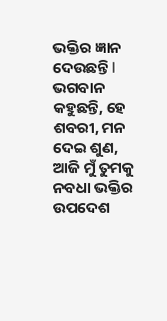ଭକ୍ତିର ଜ୍ଞାନ ଦେଉଛନ୍ତି l ଭଗବାନ କହୁଛନ୍ତି, ହେ ଶବରୀ, ମନ ଦେଇ ଶୁଣ, ଆଜି ମୁଁ ତୁମକୁ ନବଧା ଭକ୍ତିର ଉପଦେଶ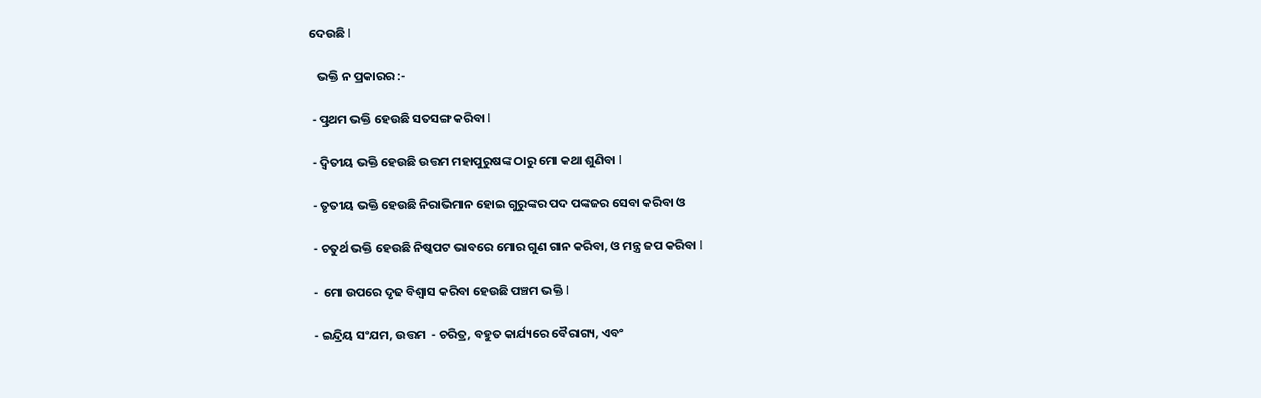ଦେଉଛି l

   ଭକ୍ତି ନ ପ୍ରକାରର :-

 - ତ୍ପ୍ରଥମ ଭକ୍ତି ହେଉଛି ସତସଙ୍ଗ କରିବା l

 - ଦ୍ଵିତୀୟ ଭକ୍ତି ହେଉଛି ଉତ୍ତମ ମହାପୁରୁଷଙ୍କ ଠାରୁ ମୋ କଥା ଶୁଣିବା l

 - ତୃତୀୟ ଭକ୍ତି ହେଉଛି ନିରାଭିମାନ ହୋଇ ଗୁରୁଙ୍କର ପଦ ପଙ୍କଜର ସେବା କରିବା ଓ

 - ଚତୁର୍ଥ ଭକ୍ତି ହେଉଛି ନିଷ୍କପଟ ଭାବରେ ମୋର ଗୁଣ ଗାନ କରିବା, ଓ ମନ୍ତ୍ର ଜପ କରିବା l

 -  ମୋ ଉପରେ ଦୃଢ ବିଶ୍ୱାସ କରିବା ହେଉଛି ପଞ୍ଚମ ଭକ୍ତି l

 - ଇନ୍ଦ୍ରିୟ ସଂଯମ, ଉତ୍ତମ  - ଚରିତ୍ର, ବହୁତ କାର୍ଯ୍ୟରେ ବୈରାଗ୍ୟ, ଏବଂ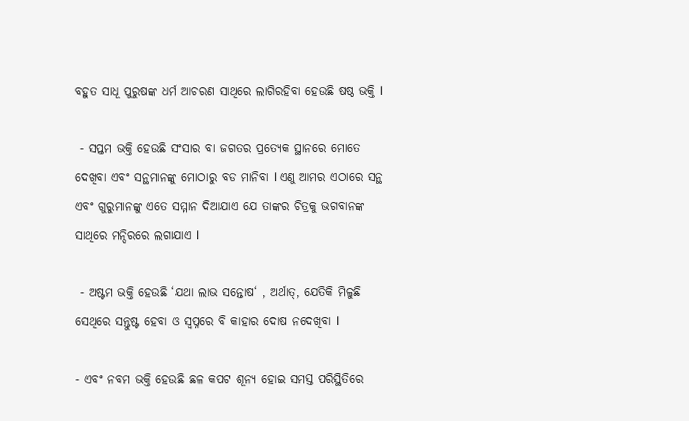ବହୁତ ସାଧୂ ପୁରୁଷଙ୍କ ଧର୍ମ ଆଚରଣ ସାଥିରେ ଲାଗିରହିବା ହେଉଛି ଷଷ୍ଠ ଭକ୍ତି l

 - ସପ୍ତମ ଭକ୍ତି ହେଉଛି ସଂସାର ବା ଜଗତର ପ୍ରତ୍ୟେକ ସ୍ଥାନରେ ମୋତେ ଦେଖିବା ଏବଂ ସନ୍ଥମାନଙ୍କୁ ମୋଠାରୁ ବଡ ମାନିବା l ଏଣୁ ଆମର ଏଠାରେ ସନ୍ଥ ଏବଂ ଗୁରୁମାନଙ୍କୁ ଏତେ ସମ୍ମାନ ଦିଆଯାଏ ଯେ ତାଙ୍କର ଚିତ୍ରକୁ ଭଗବାନଙ୍କ ସାଥିରେ ମନ୍ଦିରରେ ଲଗାଯାଏ l

 - ଅଷ୍ଟମ ଭକ୍ତି ହେଉଛି ‘ଯଥା ଲାଭ ସନ୍ତୋଷ‘ , ଅର୍ଥାତ୍, ଯେତିକି ମିଳୁଛି ସେଥିରେ ସନ୍ତୁଷ୍ଟ ହେବା ଓ ସ୍ବପ୍ନରେ ବି କାହାର ଦୋଷ ନଦେଖିବା l

- ଏବଂ ନବମ ଭକ୍ତି ହେଉଛି ଛଳ କପଟ ଶୂନ୍ୟ ହୋଇ ସମସ୍ତ ପରିସ୍ଥିତିରେ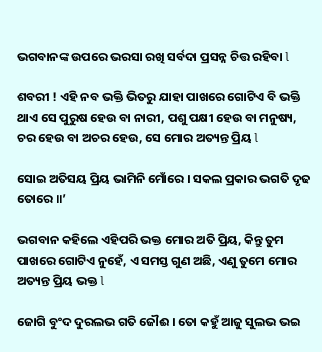ଭଗବାନଙ୍କ ଉପରେ ଭରସା ରଖି ସର୍ବଦା ପ୍ରସନ୍ନ ଚିତ୍ତ ରହିବା l

ଶବରୀ ! ଏହି ନବ ଭକ୍ତି ଭିତରୁ ଯାହା ପାଖରେ ଗୋଟିଏ ବି ଭକ୍ତି ଥାଏ ସେ ପୁରୁଷ ହେଉ ବା ନାରୀ, ପଶୁ ପକ୍ଷୀ ହେଉ ବା ମନୁଷ୍ୟ, ଚର ହେଉ ବା ଅଚର ହେଉ, ସେ ମୋର ଅତ୍ୟନ୍ତ ପ୍ରିୟ l

ସୋଇ ଅତିସୟ ପ୍ରିୟ ଭାମିନି ମୋଁରେ । ସକଲ ପ୍ରକାର ଭଗତି ଦୃଢ ତୋରେ ॥’

ଭଗବାନ କହିଲେ ଏହିପରି ଭକ୍ତ ମୋର ଅତି ପ୍ରିୟ, କିନ୍ତୁ ତୁମ ପାଖରେ ଗୋଟିଏ ନୁହେଁ, ଏ ସମସ୍ତ ଗୁଣ ଅଛି, ଏଣୁ ତୁମେ ମୋର ଅତ୍ୟନ୍ତ ପ୍ରିୟ ଭକ୍ତ l

ଜୋଗି ବୁଂଦ ଦୁରଲଭ ଗତି ଜୌଈ । ତୋ କହୁଁ ଆଜୁ ସୁଲଭ ଭଇ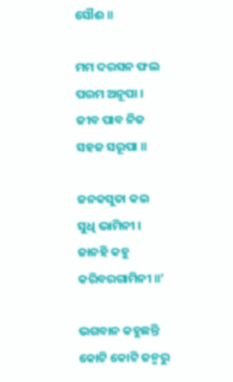ସୌଈ ॥

ମମ ଦରସନ ଫଲ ପରମ ଅନୂପା । ଜୀବ ପାବ ନିଜ ସହଜ ସରୂପା ॥

ଜନକସୁତା କଇ ସୁଧି ଭାମିନୀ । ଜାନହି କହୁ କରିବରଗାମିନୀ ॥’

ଭଗବାନ କହୁଛନ୍ତି କୋଟି କୋଟି ଜନ୍ମରୁ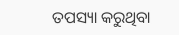ତପସ୍ୟା କରୁଥିବା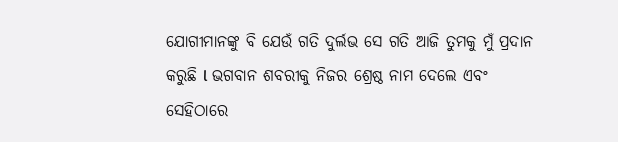ଯୋଗୀମାନଙ୍କୁ ବି ଯେଉଁ ଗତି ଦୁର୍ଲଭ ସେ ଗତି ଆଜି ତୁମକୁ ମୁଁ ପ୍ରଦାନ କରୁଛି l ଭଗବାନ ଶବରୀକୁ ନିଜର ଶ୍ରେଷ୍ଠ ନାମ ଦେଲେ ଏବଂ ସେହିଠାରେ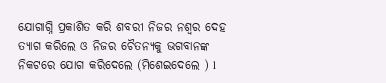ଯୋଗାଗ୍ନି ପ୍ରକାଶିତ କରି ଶବରୀ ନିଜର ନଶ୍ୱର ଦେହ ତ୍ୟାଗ କରିଲେ ଓ ନିଜର ଚୈତନ୍ୟକୁ ଭଗବାନଙ୍କ ନିକଟରେ ଯୋଗ କରିଦେଲେ (ମିଶେଇଦେଲେ ) l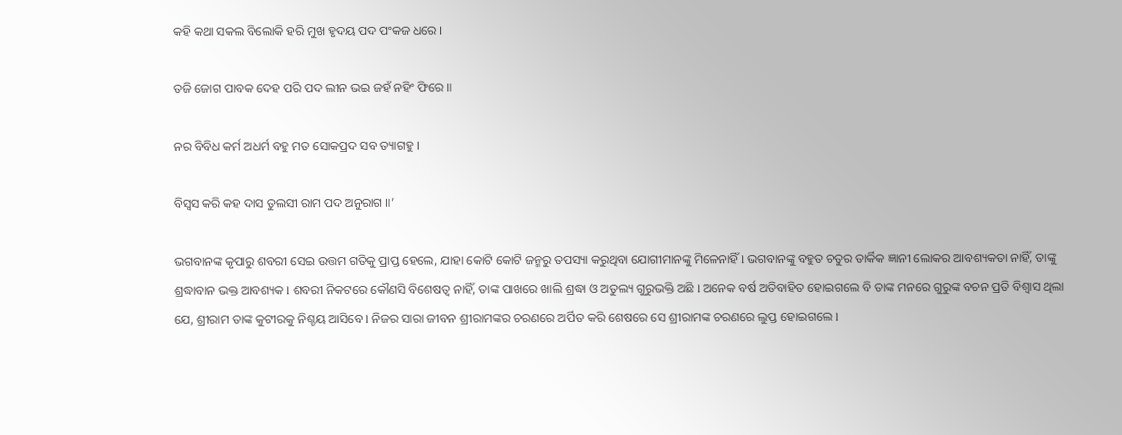କହି କଥା ସକଲ ବିଲୋକି ହରି ମୁଖ ହୃଦୟ ପଦ ପଂକଜ ଧରେ ।

ତଜି ଜୋଗ ପାବକ ଦେହ ପରି ପଦ ଲୀନ ଭଇ ଜହଁ ନହିଂ ଫିରେ ॥

ନର ବିବିଧ କର୍ମ ଅଧର୍ମ ବହୁ ମତ ସୋକପ୍ରଦ ସବ ତ୍ୟାଗହୁ ।

ବିସ୍ୱସ କରି କହ ଦାସ ତୁଲସୀ ରାମ ପଦ ଅନୁରାଗ ॥’

ଭଗବାନଙ୍କ କୃପାରୁ ଶବରୀ ସେଇ ଉତ୍ତମ ଗତିକୁ ପ୍ରାପ୍ତ ହେଲେ, ଯାହା କୋଟି କୋଟି ଜନ୍ମରୁ ତପସ୍ୟା କରୁଥିବା ଯୋଗୀମାନଙ୍କୁ ମିଳେନାହିଁ l ଭଗବାନଙ୍କୁ ବହୁତ ଚତୁର ତାର୍କିକ ଜ୍ଞାନୀ ଲୋକର ଆବଶ୍ୟକତା ନାହିଁ, ତାଙ୍କୁ ଶ୍ରଦ୍ଧାବାନ ଭକ୍ତ ଆବଶ୍ୟକ l ଶବରୀ ନିକଟରେ କୌଣସି ବିଶେଷତ୍ୱ ନାହିଁ, ତାଙ୍କ ପାଖରେ ଖାଲି ଶ୍ରଦ୍ଧା ଓ ଅତୁଲ୍ୟ ଗୁରୁଭକ୍ତି ଅଛି l ଅନେକ ବର୍ଷ ଅତିବାହିତ ହୋଇଗଲେ ବି ତାଙ୍କ ମନରେ ଗୁରୁଙ୍କ ବଚନ ପ୍ରତି ବିଶ୍ୱାସ ଥିଲା ଯେ, ଶ୍ରୀରାମ ତାଙ୍କ କୁଟୀରକୁ ନିଶ୍ଚୟ ଆସିବେ l ନିଜର ସାରା ଜୀବନ ଶ୍ରୀରାମଙ୍କର ଚରଣରେ ଅର୍ପିତ କରି ଶେଷରେ ସେ ଶ୍ରୀରାମଙ୍କ ଚରଣରେ ଲୁପ୍ତ ହୋଇଗଲେ l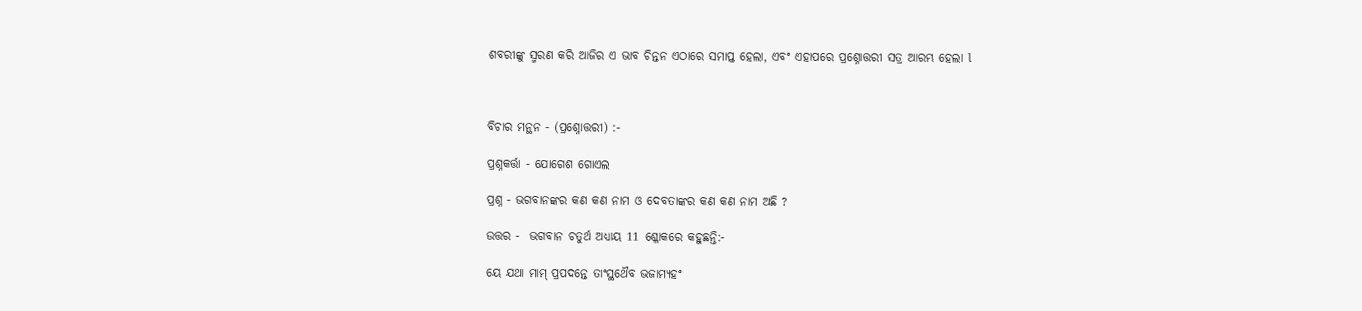ଶବରୀଙ୍କୁ ସ୍ମରଣ କରି ଆଜିର ଏ ଭାବ ଚିନ୍ତନ ଏଠାରେ ସମାପ୍ତ ହେଲା, ଏବଂ ଏହାପରେ ପ୍ରଶ୍ନୋତ୍ତରୀ ସତ୍ର ଆରମ୍ଭ ହେଲା l



ବିଚାର ମନ୍ଥନ - (ପ୍ରଶ୍ନୋତ୍ତରୀ) :-

ପ୍ରଶ୍ନକର୍ତ୍ତା - ଯୋଗେଶ ଗୋଏଲ

ପ୍ରଶ୍ନ - ଭଗବାନଙ୍କର କଣ କଣ ନାମ ଓ ଦେବତାଙ୍କର କଣ କଣ ନାମ ଅଛି ?

ଉତ୍ତର -  ଭଗବାନ ଚତୁର୍ଥ ଅଧ୍ୟାୟ 11 ଶ୍ଳୋକରେ କହୁଛନ୍ତି:-

ୟେ ଯଥା ମାମ୍ ପ୍ରପଦନ୍ତେ ତାଂସ୍ଥଥୈବ ଭଜାମ୍ୟହଂ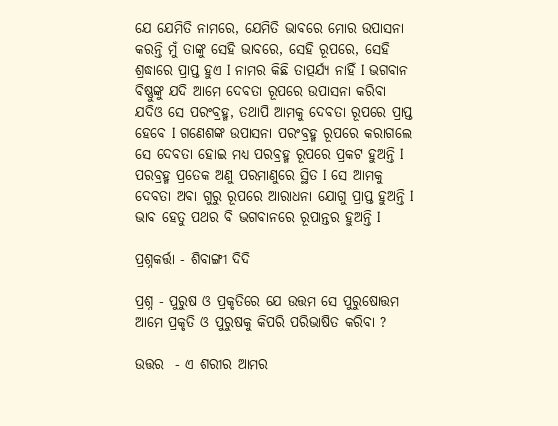ଯେ ଯେମିତି ନାମରେ, ଯେମିତି ଭାବରେ ମୋର ଉପାସନା କରନ୍ତି ମୁଁ ତାଙ୍କୁ ସେହି ଭାବରେ, ସେହି ରୂପରେ, ସେହି ଶ୍ରଦ୍ଧାରେ ପ୍ରାପ୍ତ ହୁଏ I ନାମର କିଛି ତାତ୍ପର୍ଯ୍ୟ ନାହିଁ I ଭଗବାନ ବିଷ୍ଣୁଙ୍କୁ ଯଦି ଆମେ ଦେବତା ରୂପରେ ଉପାସନା କରିବା ଯଦିଓ ସେ ପରଂବ୍ରହ୍ମ, ତଥାପି ଆମକୁ ଦେବତା ରୂପରେ ପ୍ରାପ୍ତ ହେବେ I ଗଣେଶଙ୍କ ଉପାସନା ପରଂବ୍ରହ୍ମ ରୂପରେ କରାଗଲେ ସେ ଦେବତା ହୋଇ ମଧ୍ୟ ପରବ୍ରହ୍ମ ରୂପରେ ପ୍ରକଟ ହୁଅନ୍ତି I ପରବ୍ରହ୍ମ ପ୍ରତେକ ଅଣୁ ପରମାଣୁରେ ସ୍ଥିତ I ସେ ଆମକୁ ଦେବତା ଅବା ଗୁରୁ ରୂପରେ ଆରାଧନା ଯୋଗୁ ପ୍ରାପ୍ତ ହୁଅନ୍ତି I ଭାବ ହେତୁ ପଥର ବି ଭଗବାନରେ ରୂପାନ୍ତର ହୁଅନ୍ତି I

ପ୍ରଶ୍ନକର୍ତ୍ତା - ଶିବାଙ୍ଗୀ ଦିଦି

ପ୍ରଶ୍ନ - ପୁରୁଷ ଓ ପ୍ରକୃତିରେ ଯେ ଉତ୍ତମ ସେ ପୁରୁଷୋତ୍ତମ ଆମେ ପ୍ରକୃତି ଓ ପୁରୁଷକୁ କିପରି ପରିଭାଷିତ କରିବା ?

ଉତ୍ତର  - ଏ ଶରୀର ଆମର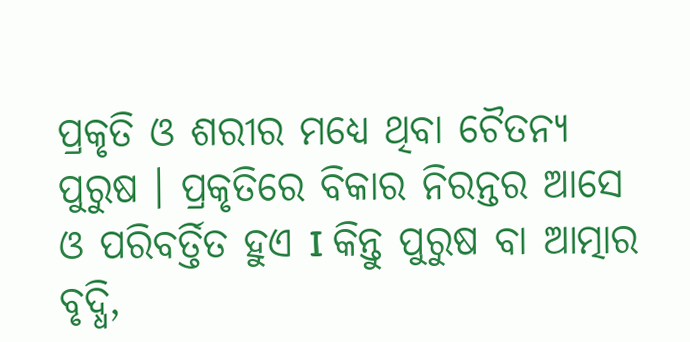ପ୍ରକୃତି ଓ ଶରୀର ମଧ୍ୟେ ଥିବା ଚୈତନ୍ୟ ପୁରୁଷ । ପ୍ରକୃତିରେ ବିକାର ନିରନ୍ତର ଆସେ ଓ ପରିବର୍ତ୍ତିତ ହୁଏ I କିନ୍ତୁ ପୁରୁଷ ବା ଆତ୍ମାର ବୃଦ୍ଧି,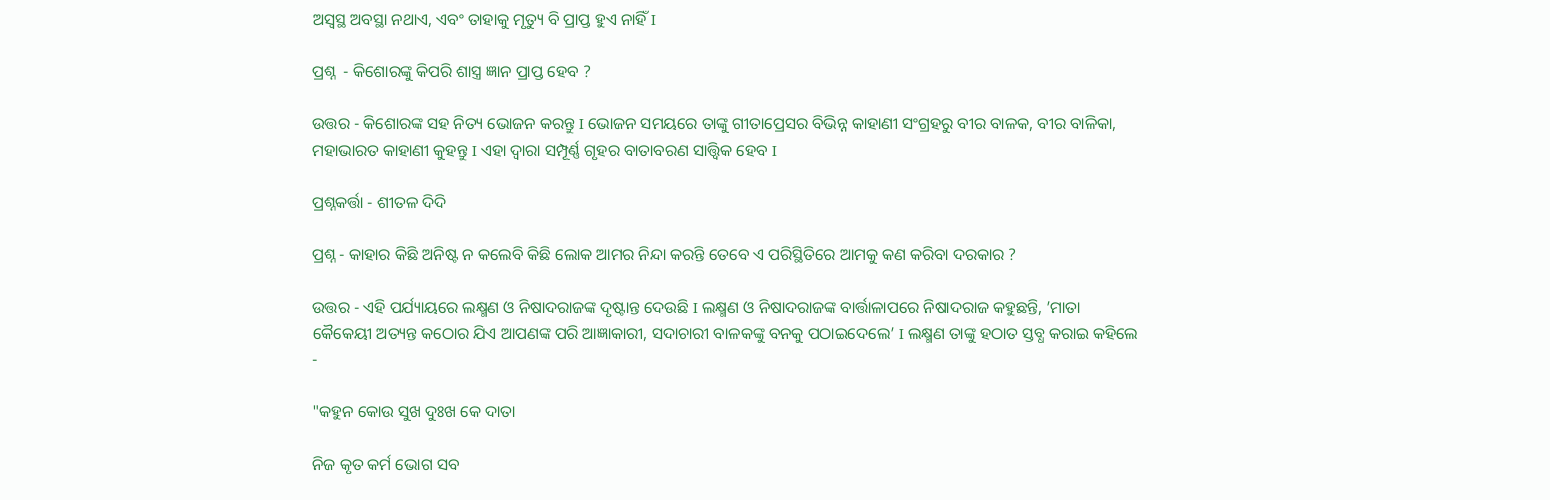ଅସ୍ୱସ୍ଥ ଅବସ୍ଥା ନଥାଏ, ଏବଂ ତାହାକୁ ମୃତ୍ୟୁ ବି ପ୍ରାପ୍ତ ହୁଏ ନାହିଁ I

ପ୍ରଶ୍ନ  - କିଶୋରଙ୍କୁ କିପରି ଶାସ୍ତ୍ର ଜ୍ଞାନ ପ୍ରାପ୍ତ ହେବ ?

ଉତ୍ତର - କିଶୋରଙ୍କ ସହ ନିତ୍ୟ ଭୋଜନ କରନ୍ତୁ I ଭୋଜନ ସମୟରେ ତାଙ୍କୁ ଗୀତାପ୍ରେସର ବିଭିନ୍ନ କାହାଣୀ ସଂଗ୍ରହରୁ ବୀର ବାଳକ, ବୀର ବାଳିକା, ମହାଭାରତ କାହାଣୀ କୁହନ୍ତୁ I ଏହା ଦ୍ୱାରା ସମ୍ପୂର୍ଣ୍ଣ ଗୃହର ବାତାବରଣ ସାତ୍ତ୍ୱିକ ହେବ I

ପ୍ରଶ୍ନକର୍ତ୍ତା - ଶୀତଳ ଦିଦି

ପ୍ରଶ୍ନ - କାହାର କିଛି ଅନିଷ୍ଟ ନ କଲେବି କିଛି ଲୋକ ଆମର ନିନ୍ଦା କରନ୍ତି ତେବେ ଏ ପରିସ୍ଥିତିରେ ଆମକୁ କଣ କରିବା ଦରକାର ?

ଉତ୍ତର - ଏହି ପର୍ଯ୍ୟାୟରେ ଲକ୍ଷ୍ମଣ ଓ ନିଷାଦରାଜଙ୍କ ଦୃଷ୍ଟାନ୍ତ ଦେଉଛି I ଲକ୍ଷ୍ମଣ ଓ ନିଷାଦରାଜଙ୍କ ବାର୍ତ୍ତାଳାପରେ ନିଷାଦରାଜ କହୁଛନ୍ତି, ’ମାତା କୈକେୟୀ ଅତ୍ୟନ୍ତ କଠୋର ଯିଏ ଆପଣଙ୍କ ପରି ଆଜ୍ଞାକାରୀ, ସଦାଚାରୀ ବାଳକଙ୍କୁ ବନକୁ ପଠାଇଦେଲେ’ I ଲକ୍ଷ୍ମଣ ତାଙ୍କୁ ହଠାତ ସ୍ତବ୍ଧ କରାଇ କହିଲେ -

"କହୁନ କୋଉ ସୁଖ ଦୁଃଖ କେ ଦାତା

ନିଜ କୃତ କର୍ମ ଭୋଗ ସବ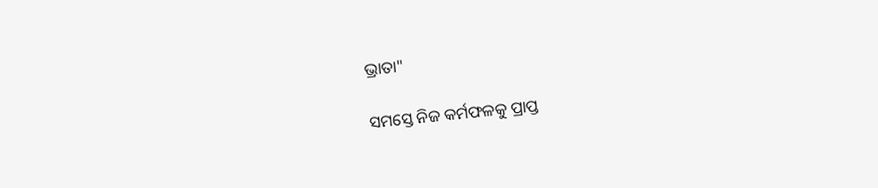ଭ୍ରାତା"

ସମସ୍ତେ ନିଜ କର୍ମଫଳକୁ ପ୍ରାପ୍ତ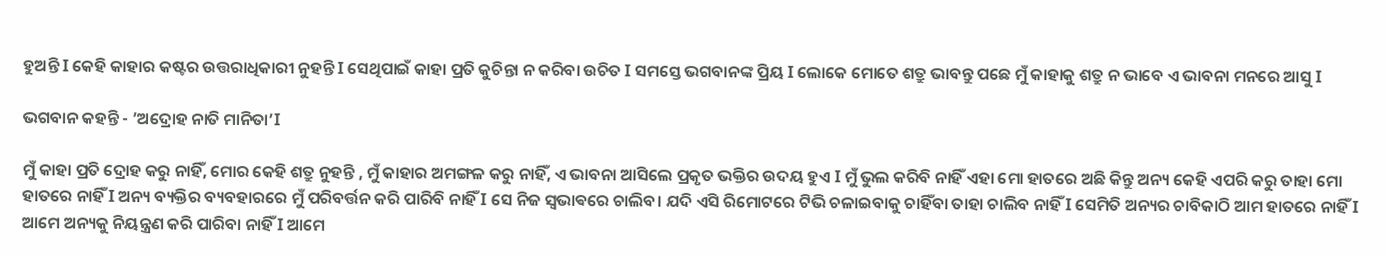ହୁଅନ୍ତି I କେହି କାହାର କଷ୍ଟର ଉତ୍ତରାଧିକାରୀ ନୁହନ୍ତି I ସେଥିପାଇଁ କାହା ପ୍ରତି କୁଚିନ୍ତା ନ କରିବା ଉଚିତ I ସମସ୍ତେ ଭଗବାନଙ୍କ ପ୍ରିୟ I ଲୋକେ ମୋତେ ଶତ୍ରୁ ଭାବନ୍ତୁ ପଛେ ମୁଁ କାହାକୁ ଶତ୍ରୁ ନ ଭାବେ ଏ ଭାବନା ମନରେ ଆସୁ I

ଭଗବାନ କହନ୍ତି - ’ଅଦ୍ରୋହ ନାତି ମାନିତା’I

ମୁଁ କାହା ପ୍ରତି ଦ୍ରୋହ କରୁ ନାହିଁ, ମୋର କେହି ଶତ୍ରୁ ନୁହନ୍ତି , ମୁଁ କାହାର ଅମଙ୍ଗଳ କରୁ ନାହିଁ, ଏ ଭାବନା ଆସିଲେ ପ୍ରକୃତ ଭକ୍ତିର ଉଦୟ ହୁଏ I ମୁଁ ଭୁଲ କରିବି ନାହିଁ ଏହା ମୋ ହାତରେ ଅଛି କିନ୍ତୁ ଅନ୍ୟ କେହି ଏପରି କରୁ ତାହା ମୋ ହାତରେ ନାହିଁ I ଅନ୍ୟ ବ୍ୟକ୍ତିର ବ୍ୟବହାରରେ ମୁଁ ପରିବର୍ତ୍ତନ କରି ପାରିବି ନାହିଁ I ସେ ନିଜ ସ୍ଵଭାଵରେ ଚାଲିବ। ଯଦି ଏସି ରିମୋଟରେ ଟିଭି ଚଳାଇବାକୁ ଚାହିଁବା ତାହା ଚାଲିବ ନାହିଁ I ସେମିତି ଅନ୍ୟର ଚାବିକାଠି ଆମ ହାତରେ ନାହିଁ I ଆମେ ଅନ୍ୟକୁ ନିୟନ୍ତ୍ରଣ କରି ପାରିବା ନାହିଁ I ଆମେ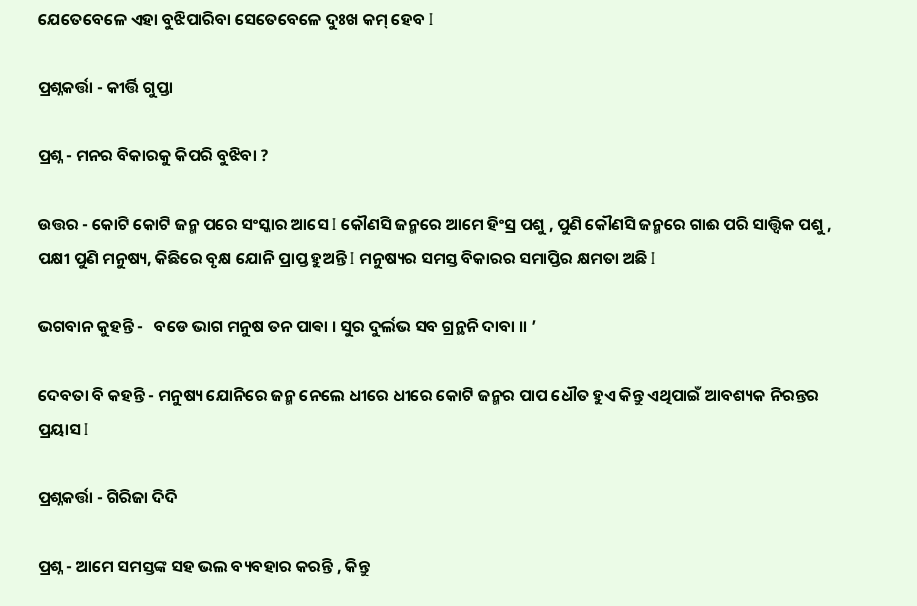ଯେତେବେଳେ ଏହା ବୁଝିପାରିବା ସେତେବେଳେ ଦୁଃଖ କମ୍‍‍ ହେବ I

ପ୍ରଶ୍ନକର୍ତ୍ତା - କୀର୍ତ୍ତି ଗୁପ୍ତା

ପ୍ରଶ୍ନ - ମନର ବିକାରକୁ କିପରି ବୁଝିବା ?

ଉତ୍ତର - କୋଟି କୋଟି ଜନ୍ମ ପରେ ସଂସ୍କାର ଆସେ I କୌଣସି ଜନ୍ମରେ ଆମେ ହିଂସ୍ର ପଶୁ , ପୁଣି କୌଣସି ଜନ୍ମରେ ଗାଈ ପରି ସାତ୍ତ୍ୱିକ ପଶୁ , ପକ୍ଷୀ ପୁଣି ମନୁଷ୍ୟ, କିଛିରେ ବୃକ୍ଷ ଯୋନି ପ୍ରାପ୍ତ ହୁଅନ୍ତି I ମନୁଷ୍ୟର ସମସ୍ତ ବିକାରର ସମାପ୍ତିର କ୍ଷମତା ଅଛି I

ଭଗବାନ କୁହନ୍ତି -   ବଡେ ଭାଗ ମନୁଷ ତନ ପାଵା । ସୁର ଦୁର୍ଲଭ ସବ ଗ୍ରନ୍ଥନି ଦାବା ॥ ’

ଦେବତା ବି କହନ୍ତି - ମନୁଷ୍ୟ ଯୋନିରେ ଜନ୍ମ ନେଲେ ଧୀରେ ଧୀରେ କୋଟି ଜନ୍ମର ପାପ ଧୌତ ହୁଏ କିନ୍ତୁ ଏଥିପାଇଁ ଆବଶ୍ୟକ ନିରନ୍ତର ପ୍ରୟାସ I

ପ୍ରଶ୍ନକର୍ତ୍ତା - ଗିରିଜା ଦିଦି

ପ୍ରଶ୍ନ - ଆମେ ସମସ୍ତଙ୍କ ସହ ଭଲ ବ୍ୟବହାର କରନ୍ତି , କିନ୍ତୁ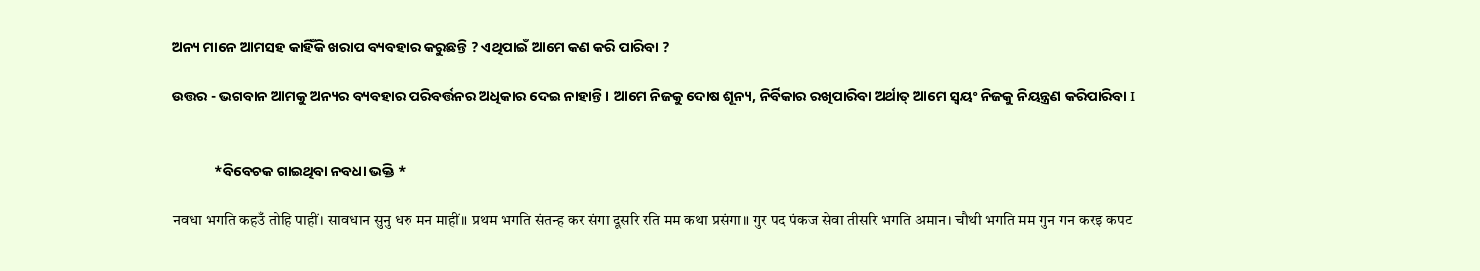ଅନ୍ୟ ମାନେ ଆମସହ କାହିଁକି ଖରାପ ବ୍ୟବହାର କରୁଛନ୍ତି ? ଏଥିପାଇଁ ଆମେ କଣ କରି ପାରିବା ?

ଉତ୍ତର - ଭଗବାନ ଆମକୁ ଅନ୍ୟର ବ୍ୟବହାର ପରିବର୍ତ୍ତନର ଅଧିକାର ଦେଇ ନାହାନ୍ତି । ଆମେ ନିଜକୁ ଦୋଷ ଶୂନ୍ୟ, ନିର୍ବିକାର ରଖିପାରିବା ଅର୍ଥାତ୍ ଆମେ ସ୍ୱୟଂ ନିଜକୁ ନିୟନ୍ତ୍ରଣ କରିପାରିବା I


             *ବିବେଚକ ଗାଇଥିବା ନବଧା ଭକ୍ତି *

नवधा भगति कहउँ तोहि पाहीं। सावधान सुनु धरु मन माहीं॥ प्रथम भगति संतन्ह कर संगा दूसरि रति मम कथा प्रसंगा॥ गुर पद पंकज सेवा तीसरि भगति अमान। चौथी भगति मम गुन गन करइ कपट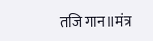तजि गान॥मंत्र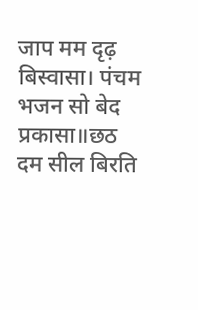जाप मम दृढ़ बिस्वासा। पंचम भजन सो बेद प्रकासा॥छठ दम सील बिरति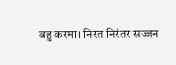बहु करमा। निरत निरंतर सज्जन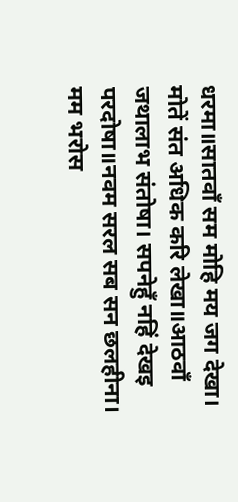धरमा॥सातवाँ सम मोहि मय जग देखा। मोतें संत अधिक करि लेखा॥आठवाँ जथालाभ संतोषा। सपनेहुँ नहिं देखइ परदोषा॥नवम सरल सब सन छलहीना। मम भरोस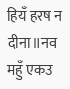हियँ हरष न दीना॥नव महुँ एकउ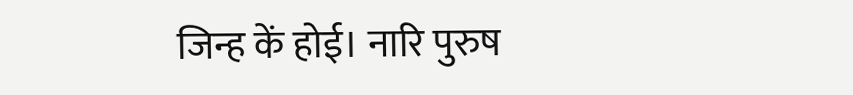जिन्ह कें होई। नारि पुरुष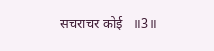सचराचर कोई   ॥3॥